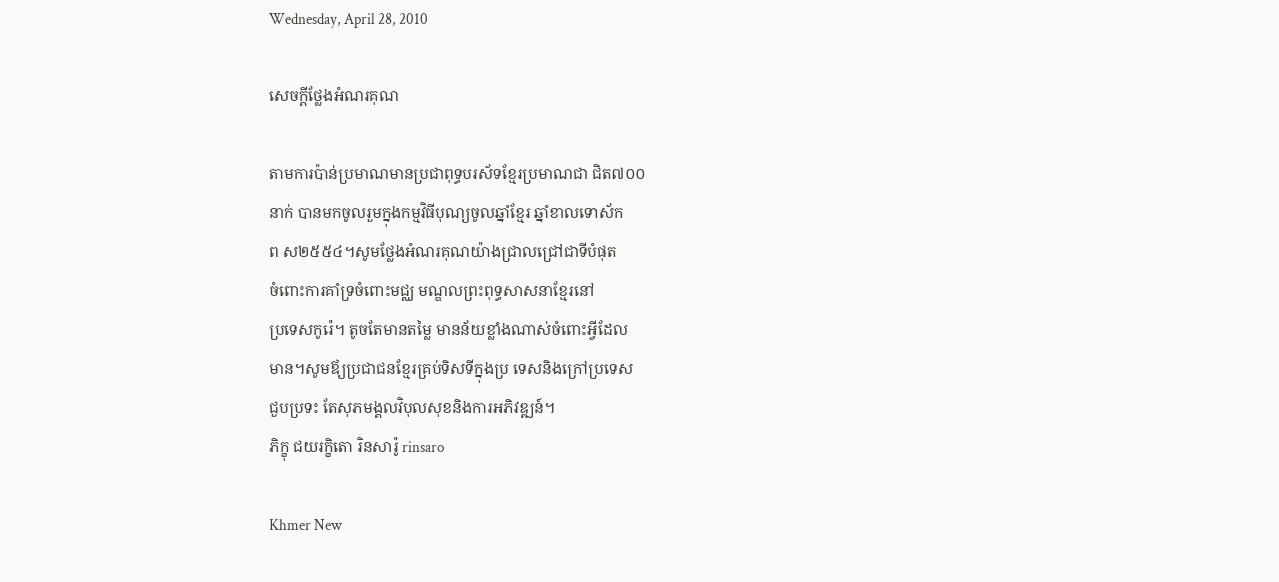Wednesday, April 28, 2010

សេចក្តីថ្លែងអំណរគុណ

តាមការប៉ាន់ប្រមាណមានប្រជាពុទ្ធបរស័ទខ្មែរប្រមាណជា ជិត៧០០
នាក់ បានមកចូលរួមក្នុងកម្មវិធីបុណ្យចូលឆ្នាំខ្មែរ ឆ្នាំខាលទោស័ក
ព ស២៥៥៤។សូមថ្លែងអំណរគុណយ៉ាងជ្រាលជ្រៅជាទីបំផុត
ចំពោះការគាំទ្រចំពោះមជ្ឈ មណ្ឌលព្រះពុទ្ធសាសនាខ្មែរនៅ
ប្រទេសកូរ៉េ។ តូចតែមានតម្លៃ មានន័យខ្លាំងណាស់ចំពោះអ្វីដែល
មាន។សូមឪ្យប្រជាជនខ្មែរគ្រប់ទិសទីក្នុងប្រ ទេសនិងក្រៅប្រទេស
ជួបប្រទះ តែសុភមង្គលវិបុលសុខនិងការអភិវឌ្ឍន៍។
ភិក្ខុ ជយរក្ខិតោ រិនសារ៉ូ rinsaro

Khmer New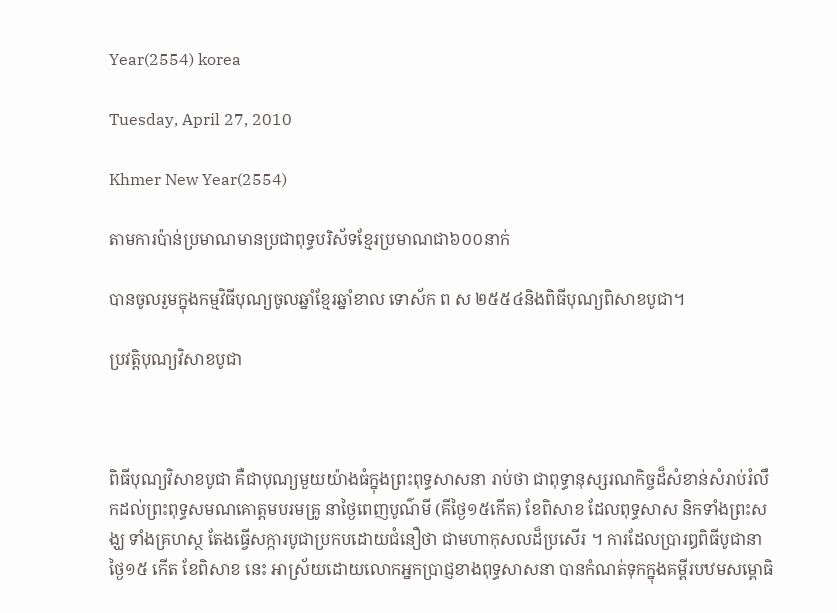Year(2554) korea

Tuesday, April 27, 2010

Khmer New Year(2554)

តាមការប៉ាន់ប្រមាណមានប្រជាពុទ្ធបរិស័ទខ្មែរប្រមាណជា៦០០នាក់

បានចូលរួមក្នុងកម្មវិធីបុណ្យចូលឆ្នាំខ្មែរឆ្នាំខាល ទោស័ក ព ស ២៥៥៤និងពិធីបុណ្យពិសាខបូជា។

ប្រវតិ្តបុណ្យវិសាខបូជា



ពិធីបុណ្យវិសាខបូជា គឺជាបុណ្យមួយយ៉ាងធំក្នុងព្រះពុទ្ធសាសនា រាប់ថា ជាពុទ្ធានុស្សរណកិច្ចដ៏សំខាន់សំរាប់រំលឹកដល់ព្រះពុទ្ធសមណគោត្ដមបរមគ្រូ នាថ្ងៃពេញបូណ៌មី (គីថ្ងៃ១៥កើត) ខែពិសាខ ដែលពុទ្ធសាស និកទាំងព្រះសង្ឃ ទាំងគ្រហស្ថ តែងធ្វើសក្ការបូជាប្រកបដោយជំនឿថា ជាមហាកុសលដ៏ប្រសើរ ។ ការដែលប្រារឰពិធីបូជានាថ្ងៃ១៥ កើត ខែពិសាខ នេះ អាស្រ័យដោយលោកអ្នកប្រាជ្ញខាងពុទ្ធសាសនា បានកំណត់ទុកក្នុងគម្ពីរបឋមសម្ពោធិ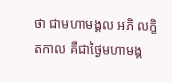ថា ជាមហាមង្គល អភិ លក្ខិតកាល គឺជាថ្ងៃមហាមង្គ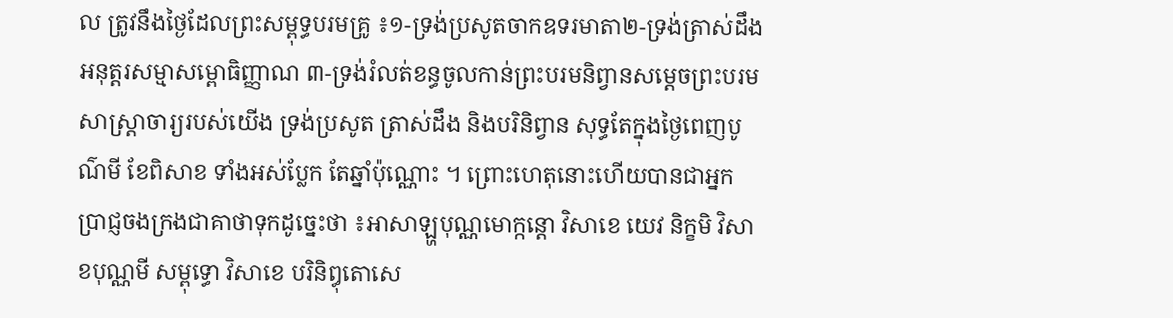ល ត្រូវនឹងថ្ងៃដែលព្រះសម្ពុទ្ធបរមគ្រូ ៖១-ទ្រង់ប្រសូតចាកឧទរមាតា២-ទ្រង់ត្រាស់ដឹងអនុត្ដរសម្មាសម្ពោធិញ្ញាណ ៣-ទ្រង់រំលត់ខន្ធចូលកាន់ព្រះបរមនិព្វានសម្ដេចព្រះបរមសាស្ដ្រាចារ្យរបស់យើង ទ្រង់ប្រសូត ត្រាស់ដឹង និងបរិនិព្វាន សុទ្ធតែក្នុងថ្ងៃពេញបូណ៌មី ខែពិសាខ ទាំងអស់ប្លែក តែឆ្នាំប៉ុណ្ណោះ ។ ព្រោះហេតុនោះហើយបានជាអ្នកប្រាជ្ញចងក្រងជាគាថាទុកដូច្នេះថា ៖អាសាឡ្ហបុណ្ណមោក្កន្ដោ វិសាខេ យេវ និក្ខមិ វិសាខបុណ្ណមី សម្ពុទ្ធោ វិសាខេ បរិនិឰុតោសេ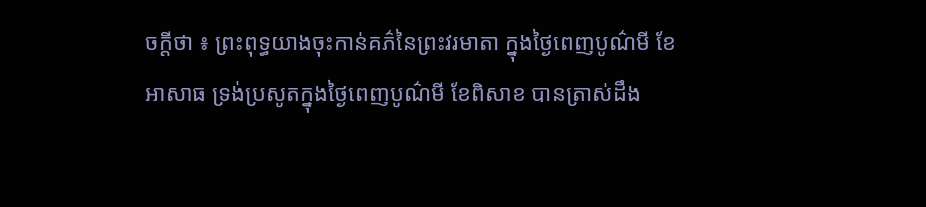ចក្ដីថា ៖ ព្រះពុទ្ធយាងចុះកាន់គភ៌នៃព្រះវរមាតា ក្នុងថ្ងៃពេញបូណ៌មី ខែអាសាធ ទ្រង់ប្រសូតក្នុងថ្ងៃពេញបូណ៌មី ខែពិសាខ បានត្រាស់ដឹង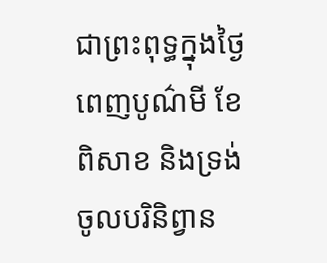ជាព្រះពុទ្ធក្នុងថ្ងៃពេញបូណ៌មី ខែពិសាខ និងទ្រង់ចូលបរិនិព្វាន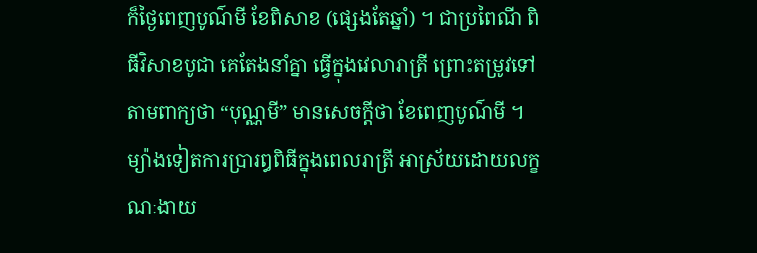ក៏ថ្ងៃពេញបូណ៌មី ខែពិសាខ (ផ្សេងតែឆ្នាំ) ។ ជាប្រពៃណី ពិធីវិសាខបូជា គេតែងនាំគ្នា ធ្វើក្នុងវេលារាត្រី ព្រោះតម្រូវទៅតាមពាក្យថា “បុណ្ណមី” មានសេចក្ដីថា ខែពេញបូណ៌មី ។
ម្យ៉ាងទៀតការប្រារឰពិធីក្នុងពេលរាត្រី អាស្រ័យដោយលក្ខណៈងាយ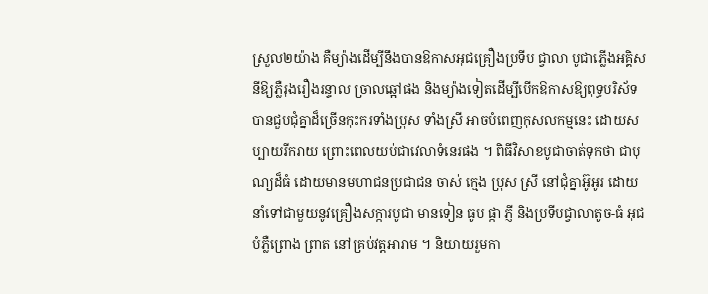ស្រួល២យ៉ាង គឺម្យ៉ាងដើម្បីនឹងបានឱកាសអុជគ្រឿងប្រទីប ជ្វាលា បូជាភ្លើងអគ្គិសនីឱ្យភ្លឺរុងរឿងរន្ទាល ច្រាលឆ្អៅផង និងម្យ៉ាងទៀតដើម្បីបើកឱកាសឱ្យពុទ្ធបរិស័ទបានជួបជុំគ្នាដ៏ច្រើនកុះករទាំងប្រុស ទាំងស្រី អាចបំពេញកុសលកម្មនេះ ដោយសប្បាយរីករាយ ព្រោះពេលយប់ជាវេលាទំនេរផង ។ ពិធីវិសាខបូជាចាត់ទុកថា ជាបុណ្យដ៏ធំ ដោយមានមហាជនប្រជាជន ចាស់ ក្មេង ប្រុស ស្រី នៅជុំគ្នាអ៊ូអូរ ដោយនាំទៅជាមួយនូវគ្រឿងសក្ការបូជា មានទៀន ធូប ផ្កា ភ្ញី និងប្រទីបជ្វាលាតូច-ធំ អុជបំភ្លឺព្រោង ព្រាត នៅគ្រប់វត្ដអារាម ។ និយាយរួមកា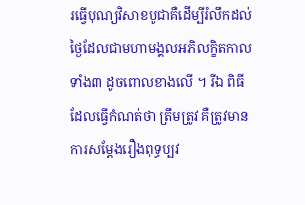រធ្វើបុណ្យវិសាខបូជាគឺដើម្បីរំលឹកដល់ថ្ងៃដែលជាមហាមង្គលអភិលក្ខិតកាលទាំង៣ ដូចពោលខាងលើ ។ រីឯ ពិធីដែលធ្វើកំណត់ថា ត្រឹមត្រូវ គឺត្រូវមាន ការសម្ដែងរឿងពុទ្ធប្បវ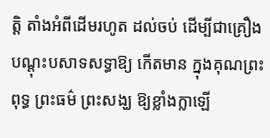ត្ដិ តាំងអំពីដើមរហូត ដល់ចប់ ដើម្បីជាគ្រឿងបណ្ដុះបសាទសទ្ធាឱ្យ កើតមាន ក្នុងគុណព្រះពុទ្ធ ព្រះធម៌ ព្រះសង្ឃ ឱ្យខ្លាំងក្លាឡើ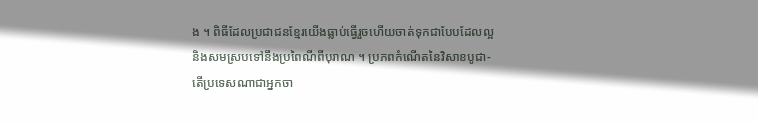ង ។ ពិធីដែលប្រជាជនខ្មែរយើងធ្លាប់ធ្វើរួចហើយចាត់ទុកជាបែបដែលល្អ និងសមស្របទៅនឹងប្រពៃណីពីបុរាណ ។ ប្រភពកំណើតនៃវិសាខបូជា-តើប្រទេសណាជាអ្នកចា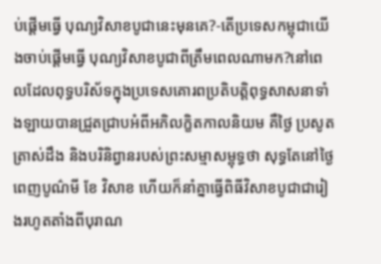ប់ផ្ដើមធ្វើ បុណ្យវិសាខបូជានេះមុនគេ?-តើប្រទេសកម្ពុជាយើងចាប់ផ្ដើមធ្វើ បុណ្យវិសាខបូជាពីត្រឹមពេលណាមក?នៅពេលដែលពុទ្ធបរិស័ទក្នុងប្រទេសគោរពប្រតិបត្ដិពុទ្ធសាសនាទាំងឡាយបានជ្រួតជ្រាបអំពីអភិលក្ខិតកាលនិយម គឺថ្ងៃ ប្រសូត ត្រាស់ដឹង និងបរិនិព្វានរបស់ព្រះសម្មាសម្ពុទ្ធថា សុទ្ធតែនៅថ្ងៃពេញបូណ៌មី ខែ វិសាខ ហើយក៏នាំគ្នាធ្វើពិធីវិសាខបូជាជារៀងរហូតតាំងពីបុរាណ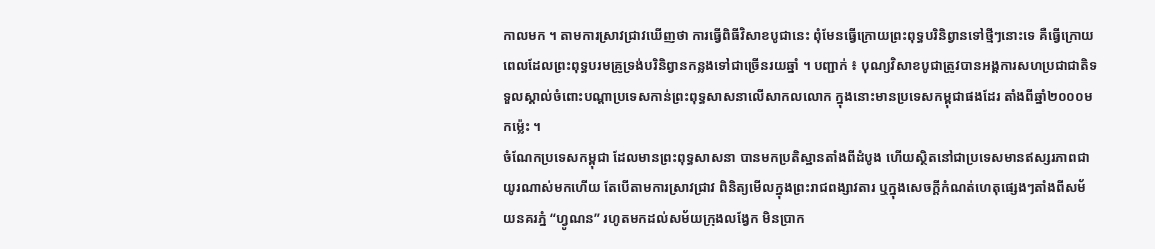កាលមក ។ តាមការស្រាវជ្រាវឃើញថា ការធ្វើពិធីវិសាខបូជានេះ ពុំមែនធ្វើក្រោយព្រះពុទ្ធបរិនិព្វានទៅថ្មីៗនោះទេ គឺធ្វើក្រោយពេលដែលព្រះពុទ្ធបរមគ្រូទ្រង់បរិនិព្វានកន្លងទៅជាច្រើនរយឆ្នាំ ។ បញ្ជាក់ ៖ បុណ្យវិសាខបូជាត្រូវបានអង្គការសហប្រជាជាតិទទួលស្គាល់ចំពោះបណ្ដាប្រទេសកាន់ព្រះពុទ្ធសាសនាលើសាកលលោក ក្នុងនោះមានប្រទេសកម្ពុជាផងដែរ តាំងពីឆ្នាំ២០០០មកម្ល៉េះ ។
ចំណែកប្រទេសកម្ពុជា ដែលមានព្រះពុទ្ធសាសនា បានមកប្រតិស្ឋានតាំងពីដំបូង ហើយស្ថិតនៅជាប្រទេសមានឥស្សរភាពជាយូរណាស់មកហើយ តែបើតាមការស្រាវជ្រាវ ពិនិត្យមើលក្នុងព្រះរាជពង្សាវតារ ឬក្នុងសេចក្ដីកំណត់ហេតុផ្សេងៗតាំងពីសម័យនគរភ្នំ “ហ្វូណន” រហូតមកដល់សម័យក្រុងលង្វែក មិនប្រាក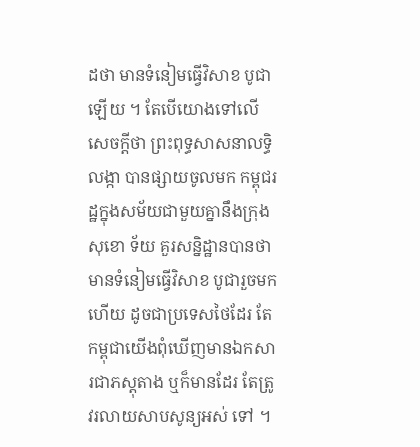ដថា មានទំនៀមធ្វើវិសាខ បូជាឡើយ ។ តែបើយោងទៅលើសេចក្ដីថា ព្រះពុទ្ធសាសនាលទ្ធិលង្កា បានផ្សាយចូលមក កម្ពុជរដ្ឋក្នុងសម័យជាមួយគ្នានឹងក្រុងសុខោ ទ័យ គួរសន្និដ្ឋានបានថា មានទំនៀមធ្វើវិសាខ បូជារួចមកហើយ ដូចជាប្រទេសថៃដែរ តែ កម្ពុជាយើងពុំឃើញមានឯកសារជាភស្ដុតាង ឬក៏មានដែរ តែត្រូវរលាយសាបសូន្យអស់ ទៅ ។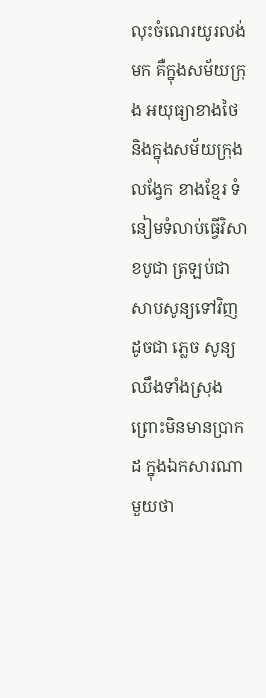លុះចំណេរយូរលង់មក គឺក្នុងសម័យក្រុង អយុធ្យាខាងថៃ និងក្នុងសម័យក្រុងលង្វែក ខាងខ្មែរ ទំនៀមទំលាប់ធ្វើវិសាខបូជា ត្រឡប់ជាសាបសូន្យទៅវិញ ដូចជា ភ្លេច សូន្យឈឹងទាំងស្រុង ព្រោះមិនមានប្រាកដ ក្នុងឯកសារណាមួយថា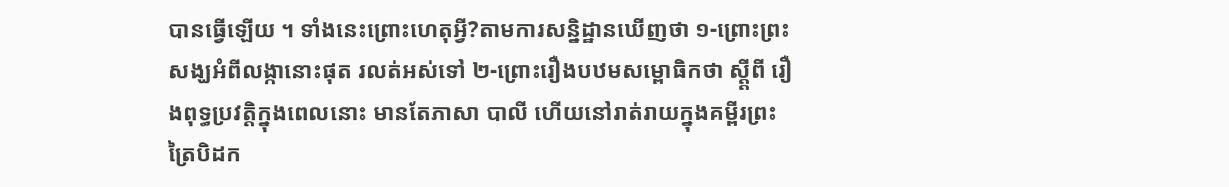បានធ្វើឡើយ ។ ទាំងនេះព្រោះហេតុអ្វី?តាមការសន្និដ្ឋានឃើញថា ១-ព្រោះព្រះសង្ឃអំពីលង្កានោះផុត រលត់អស់ទៅ ២-ព្រោះរឿងបឋមសម្ពោធិកថា ស្ដ្ដីពី រឿងពុទ្ធប្រវត្ដិក្នុងពេលនោះ មានតែភាសា បាលី ហើយនៅរាត់រាយក្នុងគម្ពីរព្រះត្រៃបិដក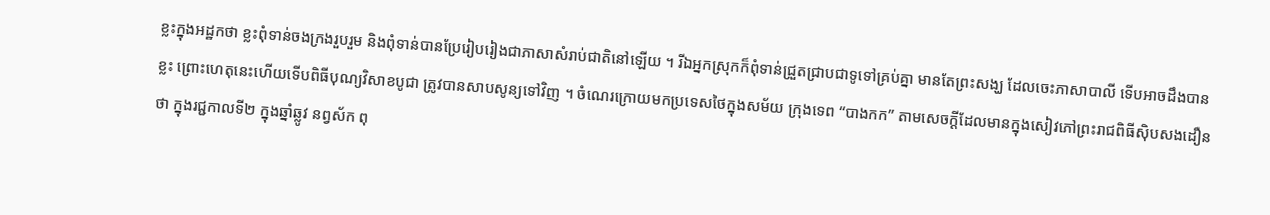ខ្លះក្នុងអដ្ឋកថា ខ្លះពុំទាន់ចងក្រងរួបរួម និងពុំទាន់បានប្រែរៀបរៀងជាភាសាសំរាប់ជាតិនៅឡើយ ។ រីឯអ្នកស្រុកក៏ពុំទាន់ជ្រួតជ្រាបជាទូទៅគ្រប់គ្នា មានតែព្រះសង្ឃ ដែលចេះភាសាបាលី ទើបអាចដឹងបានខ្លះ ព្រោះហេតុនេះហើយទើបពិធីបុណ្យវិសាខបូជា ត្រូវបានសាបសូន្យទៅវិញ ។ ចំណេរក្រោយមកប្រទេសថៃក្នុងសម័យ ក្រុងទេព “បាងកក” តាមសេចក្ដីដែលមានក្នុងសៀវភៅព្រះរាជពិធីស៊ិបសងដឿនថា ក្នុងរជ្ជកាលទី២ ក្នុងឆ្នាំឆ្លូវ នព្វស័ក ពុ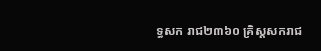ទ្ធសក រាជ២៣៦០ គ្រិស្ដសករាជ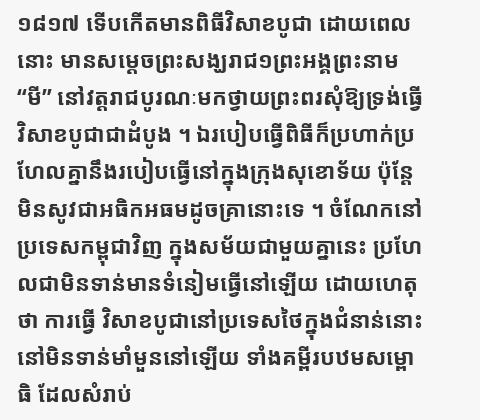១៨១៧ ទើបកើតមានពិធីវិសាខបូជា ដោយពេលនោះ មានសម្ដេចព្រះសង្ឃរាជ១ព្រះអង្គព្រះនាម “មី” នៅវត្ដរាជបូរណៈមកថ្វាយព្រះពរសុំឱ្យទ្រង់ធ្វើវិសាខបូជាជាដំបូង ។ ឯរបៀបធ្វើពិធីក៏ប្រហាក់ប្រហែលគ្នានឹងរបៀបធ្វើនៅក្នុងក្រុងសុខោទ័យ ប៉ុន្ដែមិនសូវជាអធិកអធមដូចគ្រានោះទេ ។ ចំណែកនៅប្រទេសកម្ពុជាវិញ ក្នុងសម័យជាមួយគ្នានេះ ប្រហែលជាមិនទាន់មានទំនៀមធ្វើនៅឡើយ ដោយហេតុថា ការធ្វើ វិសាខបូជានៅប្រទេសថៃក្នុងជំនាន់នោះនៅមិនទាន់មាំមួននៅឡើយ ទាំងគម្ពីរបឋមសម្ពោធិ ដែលសំរាប់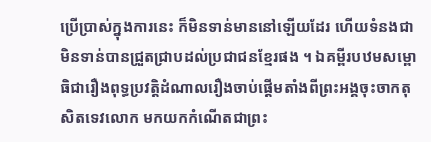ប្រើប្រាស់ក្នុងការនេះ ក៏មិនទាន់មាននៅឡើយដែរ ហើយទំនងជាមិនទាន់បានជ្រួតជ្រាបដល់ប្រជាជនខ្មែរផង ។ ឯគម្ពីរបឋមសម្ពោធិជារឿងពុទ្ធប្រវត្ដិដំណាលរឿងចាប់ផ្ដើមតាំងពីព្រះអង្គចុះចាកតុសិតទេវលោក មកយកកំណើតជាព្រះ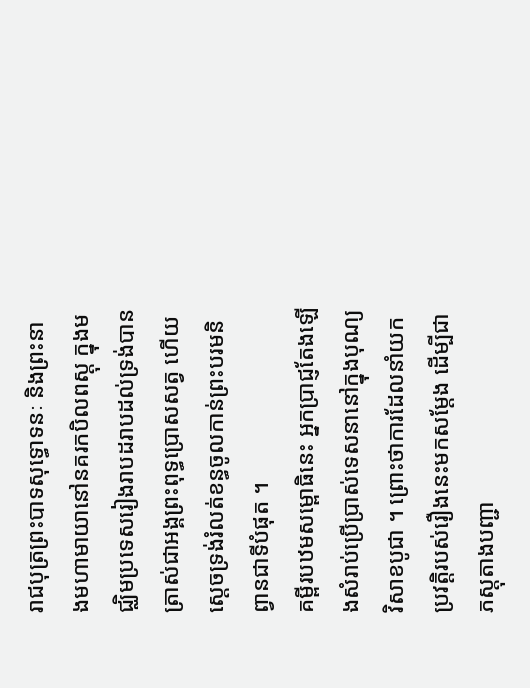រាជបុត្រព្រះបាទសុទ្ធោទនៈ និងព្រះនាងមហាមាយានៅនគរកបិលពស្ដុ ក្នុងមជ្ឈិមប្រទេសរៀងរាបដរាបដល់ទ្រង់បានត្រាស់ជាអង្គព្រះពុទ្ធប្រោសសត្វ ហើយស្ដេចទ្រង់រំលត់ខន្ធចូលកាន់ព្រះបរមនិព្វានជាទីបំផុត ។
គម្ពីរបឋមសម្ពោធិនេះ អ្នកប្រាជ្ញតែងឡើងសំរាប់ប្រើប្រាស់ទេសនានៅក្នុងបុណ្យវិសាខបូជា ។ ព្រោះថាការដែលនាំយកប្រវត្ដិរបស់រឿងនេះមកសម្ដែង ដើម្បីជាភស្ដុតាងបញ្ជា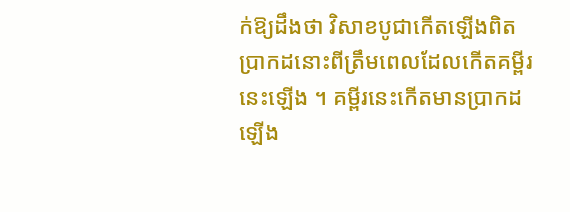ក់ឱ្យដឹងថា វិសាខបូជាកើតឡើងពិតប្រាកដនោះពីត្រឹមពេលដែលកើតគម្ពីរនេះឡើង ។ គម្ពីរនេះកើតមានប្រាកដឡើង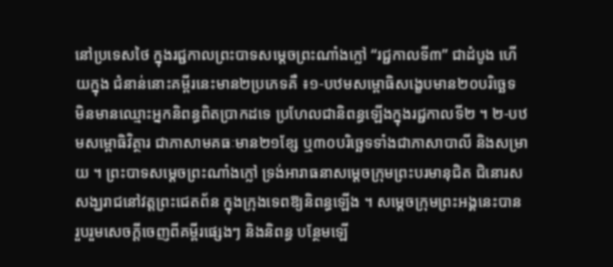នៅប្រទេសថៃ ក្នុងរជ្ជកាលព្រះបាទសម្ដេចព្រះណាំងក្លៅ “រជ្ជកាលទី៣” ជាដំបូង ហើយក្នុង ជំនាន់នោះគម្ពីរនេះមាន២ប្រភេទគឺ ៖១-បឋមសម្ពោធិសង្ខេបមាន២០បរិច្ឆេទ មិនមានឈ្មោះអ្នកនិពន្ធពិតប្រាកដទេ ប្រហែលជានិពន្ធឡើងក្នុងរជ្ជកាលទី២ ។ ២-បឋមសម្ពោធិវិត្ថារ ជាភាសាមគធៈមាន២១ខ្សែ ឬ៣០បរិច្ឆេទទាំងជាភាសាបាលី និងសម្រាយ ។ ព្រះបាទសម្ដេចព្រះណាំងក្លៅ ទ្រង់អារាធនាសម្ដេចក្រុមព្រះបរមានុជិត ជិនោរស សង្ឃរាជនៅវត្ដព្រះជេតព័ន ក្នុងក្រុងទេពឱ្យនិពន្ធឡើង ។ សម្ដេចក្រុមព្រះអង្គនេះបាន រួបរួមសេចក្ដីចេញពីគម្ពីរផ្សេងៗ និងនិពន្ធ បន្ថែមឡើ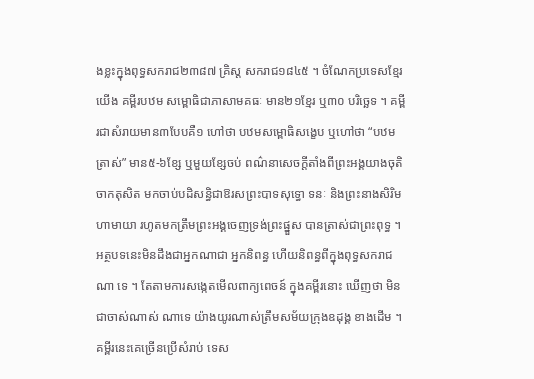ងខ្លះក្នុងពុទ្ធសករាជ២៣៨៧ គ្រិស្ដ សករាជ១៨៤៥ ។ ចំណែកប្រទេសខ្មែរយើង គម្ពីរបឋម សម្ពោធិជាភាសាមគធៈ មាន២១ខ្មែរ ឬ៣០ បរិច្ឆេទ ។ គម្ពីរជាសំរាយមាន៣បែបគឺ១ ហៅថា បឋមសម្ពោធិសង្ខេប ឬហៅថា “បឋមត្រាស់” មាន៥-៦ខ្សែ ឬមួយខ្សែចប់ ពណ៌នាសេចក្ដីតាំងពីព្រះអង្គយាងចុតិចាកតុសិត មកចាប់បដិសន្ធិជាឱរសព្រះបាទសុទ្ធោ ទនៈ និងព្រះនាងសិរិមហាមាយា រហូតមកត្រឹមព្រះអង្គចេញទ្រង់ព្រះផ្នួស បានត្រាស់ជាព្រះពុទ្ធ ។ អត្ថបទនេះមិនដឹងជាអ្នកណាជា អ្នកនិពន្ធ ហើយនិពន្ធពីក្នុងពុទ្ធសករាជណា ទេ ។ តែតាមការសង្កេតមើលពាក្យពេចន៍ ក្នុងគម្ពីរនោះ ឃើញថា មិនជាចាស់ណាស់ ណាទេ យ៉ាងយូរណាស់ត្រឹមសម័យក្រុងឧដុង្គ ខាងដើម ។ គម្ពីរនេះគេច្រើនប្រើសំរាប់ ទេស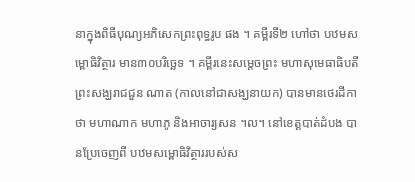នាក្នុងពិធីបុណ្យអភិសេកព្រះពុទ្ធរូប ផង ។ គម្ពីរទី២ ហៅថា បឋមសម្ពោធិវិត្ថារ មាន៣០បរិច្ឆេទ ។ គម្ពីរនេះសម្ដេចព្រះ មហាសុមេធាធិបតី ព្រះសង្ឃរាជជួន ណាត (កាលនៅជាសង្ឃនាយក) បានមានថេរដីកា ថា មហាណាក មហាភូ និងអាចារ្យសន ។ល។ នៅខេត្ដបាត់ដំបង បានប្រែចេញពី បឋមសម្ពោធិវិត្ថាររបស់ស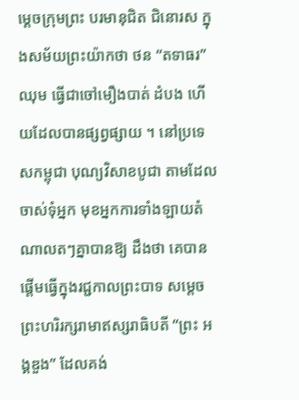ម្ដេចក្រុមព្រះ បរមានុជិត ជិនោរស ក្នុងសម័យព្រះយ៉ាកថា ថន “តទាធរ” ឈុម ធ្វើជាចៅមឿងបាត់ ដំបង ហើយដែលបានផ្សព្វផ្សាយ ។ នៅប្រទេសកម្ពុជា បុណ្យវិសាខបូជា តាមដែលចាស់ទុំអ្នក មុខអ្នកការទាំងឡាយតំណាលតៗគ្នាបានឱ្យ ដឹងថា គេបានផ្ដើមធ្វើក្នុងរជ្ជកាលព្រះបាទ សម្ដេចព្រះហរិរក្សរាមាឥស្សរាធិបតី “ព្រះ អង្គឌួង” ដែលគង់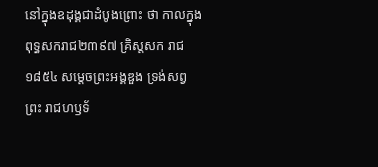នៅក្នុងឧដុង្គជាដំបូងព្រោះ ថា កាលក្នុងពុទ្ធសករាជ២៣៩៧ គ្រិស្ដសក រាជ១៨៥៤ សម្ដេចព្រះអង្គឌួង ទ្រង់សព្វព្រះ រាជហឫទ័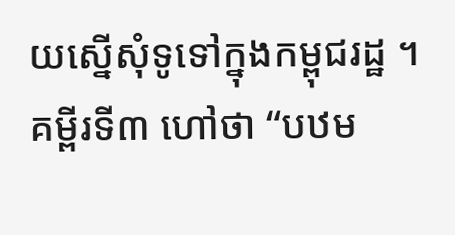យស្នើសុំទូទៅក្នុងកម្ពុជរដ្ឋ ។ គម្ពីរទី៣ ហៅថា “បឋម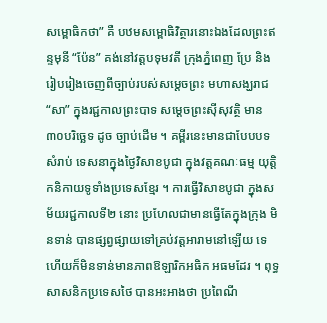សម្ពោធិកថា” គឺ បឋមសម្ពោធិវិត្ថារនោះឯងដែលព្រះឥន្ទមុនី “ប៉ែន” គង់នៅវត្ដបទុមវតី ក្រុងភ្នំពេញ ប្រែ និងរៀបរៀងចេញពីច្បាប់របស់សម្ដេចព្រះ មហាសង្ឃរាជ “សា” ក្នុងរជ្ជកាលព្រះបាទ សម្ដេចព្រះស៊ីសុវត្ថិ មាន៣០បរិច្ឆេទ ដូច ច្បាប់ដើម ។ គម្ពីរនេះមានជាបែបបទសំរាប់ ទេសនាក្នុងថ្ងៃវិសាខបូជា ក្នុងវត្ដគណៈធម្ម យុត្ដិកនិកាយទូទាំងប្រទេសខ្មែរ ។ ការធ្វើវិសាខបូជា ក្នុងសម័យរជ្ជកាលទី២ នោះ ប្រហែលជាមានធ្វើតែក្នុងក្រុង មិនទាន់ បានផ្សព្វផ្សាយទៅគ្រប់វត្ដអារាមនៅឡើយ ទេ ហើយក៏មិនទាន់មានភាពឱឡារិកអធិក អធមដែរ ។ ពុទ្ធសាសនិកប្រទេសថៃ បានអះអាងថា ប្រពៃណី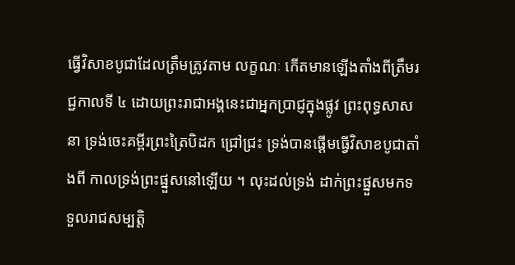ធ្វើវិសាខបូជាដែលត្រឹមត្រូវតាម លក្ខណៈ កើតមានឡើងតាំងពីត្រឹមរជ្ជកាលទី ៤ ដោយព្រះរាជាអង្គនេះជាអ្នកប្រាជ្ញក្នុងផ្លូវ ព្រះពុទ្ធសាសនា ទ្រង់ចេះគម្ពីរព្រះត្រៃបិដក ជ្រៅជ្រះ ទ្រង់បានផ្ដើមធ្វើវិសាខបូជាតាំងពី កាលទ្រង់ព្រះផ្នួសនៅឡើយ ។ លុះដល់ទ្រង់ ដាក់ព្រះផ្នួសមកទទួលរាជសម្បត្ដិ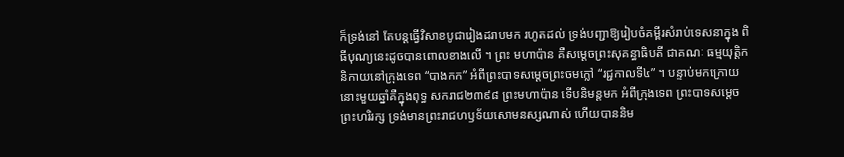ក៏ទ្រង់នៅ តែបន្ដធ្វើវិសាខបូជារៀងដរាបមក រហូតដល់ ទ្រង់បញ្ជាឱ្យរៀបចំគម្ពីរសំរាប់ទេសនាក្នុង ពិធីបុណ្យនេះដូចបានពោលខាងលើ ។ ព្រះ មហាប៉ាន គឺសម្ដេចព្រះសុគន្ធាធិបតី ជាគណៈ ធម្មយុត្ដិកនិកាយនៅក្រុងទេព “បាងកក” អំពីព្រះបាទសម្ដេចព្រះចមក្លៅ “រជ្ជកាលទី៤” ។ បន្ទាប់មកក្រោយនោះមួយឆ្នាំគឺក្នុងពុទ្ធ សករាជ២៣៩៨ ព្រះមហាប៉ាន ទើបនិមន្ដមក អំពីក្រុងទេព ព្រះបាទសម្ដេចព្រះហរិរក្ស ទ្រង់មានព្រះរាជហឫទ័យសោមនស្សណាស់ ហើយបាននិម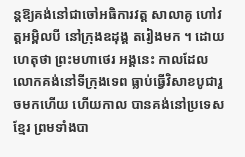ន្ដឱ្យគង់នៅជាចៅអធិការវត្ដ សាលាគូ ហៅវត្ដអម្ពិលបី នៅក្រុងឧដុង្គ តរៀងមក ។ ដោយហេតុថា ព្រះមហាថេរ អង្គនេះ កាលដែលលោកគង់នៅទីក្រុងទេព ធ្លាប់ធ្វើវិសាខបូជារួចមកហើយ ហើយកាល បានគង់នៅប្រទេសខ្មែរ ព្រមទាំងបា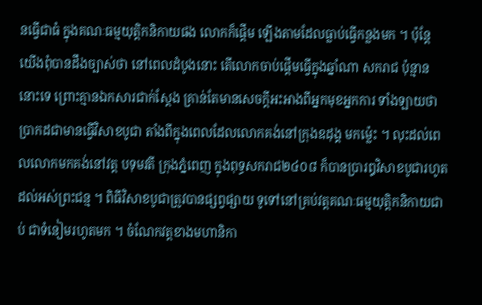នធ្វើជាធំ ក្នុងគណៈធម្មយុត្ដិកនិកាយផង លោកក៏ផ្ដើម ឡើងតាមដែលធ្លាប់ធ្វើកន្លងមក ។ ប៉ុន្ដែ យើងពុំបានដឹងច្បាស់ថា នៅពេលដំបូងនោះ តើលោកចាប់ផ្ដើមធ្វើក្នុងឆ្នាំណា សករាជ ប៉ុន្មាននោះទេ ព្រោះគ្មានឯកសារជាក់ស្ដែង គ្រាន់តែមានសេចក្ដីអះអាងពីអ្នកមុខអ្នកការ ទាំងឡាយថា ប្រាកដជាមានធ្វើវិសាខបូជា តាំងពីក្នុងពេលដែលលោកគង់នៅក្រុងឧដុង្គ មកម្ល៉េះ ។ លុះដល់ពេលលោកមកគង់នៅវត្ដ បទុមវតី ក្រុងភ្នំពេញ ក្នុងពុទ្ធសករាជ២៤០៨ ក៏បានប្រារឰវិសាខបូជារហូតដល់អស់ព្រះជន្ម ។ ពិធីវិសាខបូជាត្រូវបានផ្សព្វផ្សាយ ទូទៅនៅគ្រប់វត្ដគណៈធម្មយុត្ដិកនិកាយជាប់ ជាទំនៀមរហូតមក ។ ចំណែកវត្ដខាងមហានិកា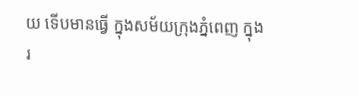យ ទើបមានធ្វើ ក្នុងសម័យក្រុងភ្នំពេញ ក្នុងរ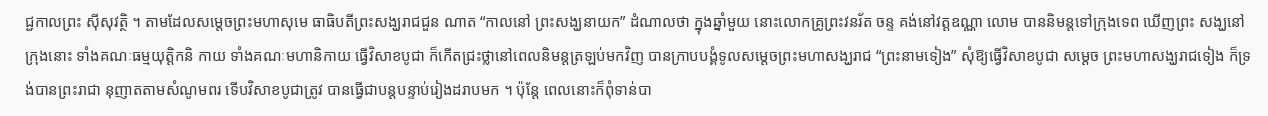ជ្ជកាលព្រះ ស៊ីសុវត្ថិ ។ តាមដែលសម្ដេចព្រះមហាសុមេ ធាធិបតីព្រះសង្ឃរាជជួន ណាត “កាលនៅ ព្រះសង្ឃនាយក” ដំណាលថា ក្នុងឆ្នាំមួយ នោះលោកគ្រូព្រះវនរ័ត ចន្ទ គង់នៅវត្ដឧណ្ណា លោម បាននិមន្ដទៅក្រុងទេព ឃើញព្រះ សង្ឃនៅក្រុងនោះ ទាំងគណៈធម្មយុត្ដិកនិ កាយ ទាំងគណៈមហានិកាយ ធ្វើវិសាខបូជា ក៏កើតជ្រះថ្លានៅពេលនិមន្ដត្រឡប់មកវិញ បានក្រាបបង្គំទូលសម្ដេចព្រះមហាសង្ឃរាជ “ព្រះនាមទៀង” សុំឱ្យធ្វើវិសាខបូជា សម្ដេច ព្រះមហាសង្ឃរាជទៀង ក៏ទ្រង់បានព្រះរាជា នុញាតតាមសំណូមពរ ទើបវិសាខបូជាត្រូវ បានធ្វើជាបន្ដបន្ទាប់រៀងដរាបមក ។ ប៉ុន្ដែ ពេលនោះក៏ពុំទាន់បា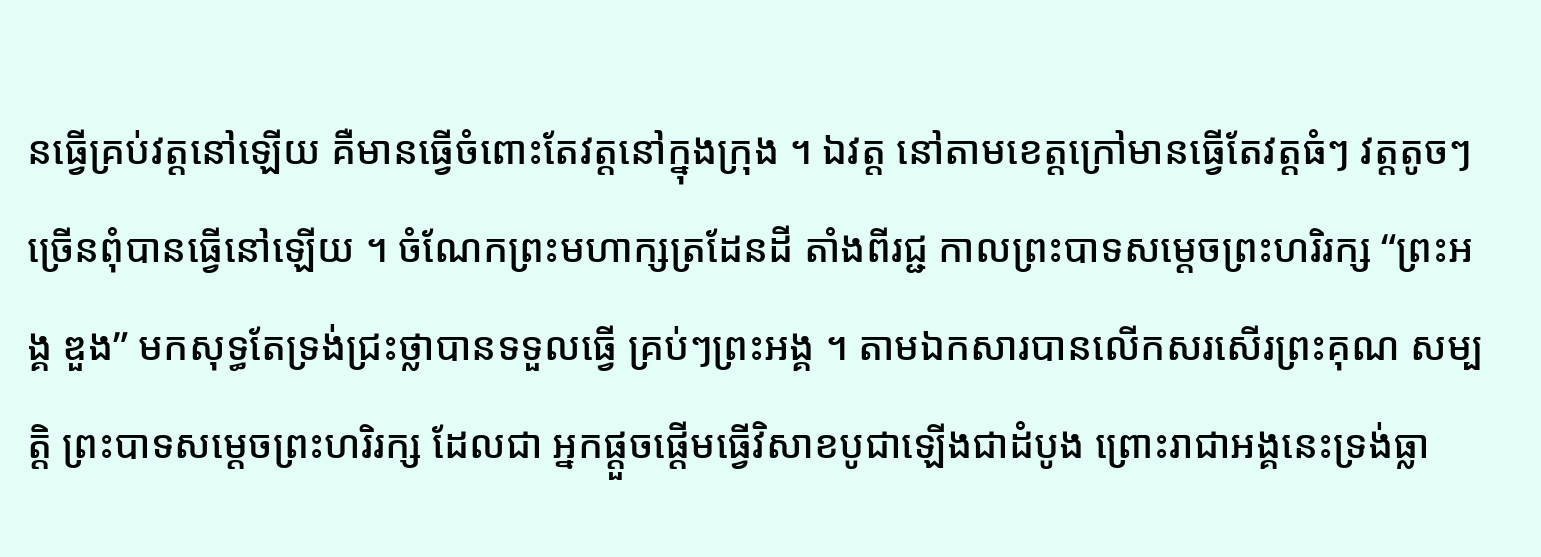នធ្វើគ្រប់វត្ដនៅឡើយ គឺមានធ្វើចំពោះតែវត្ដនៅក្នុងក្រុង ។ ឯវត្ដ នៅតាមខេត្ដក្រៅមានធ្វើតែវត្ដធំៗ វត្ដតូចៗ ច្រើនពុំបានធ្វើនៅឡើយ ។ ចំណែកព្រះមហាក្សត្រដែនដី តាំងពីរជ្ជ កាលព្រះបាទសម្ដេចព្រះហរិរក្ស “ព្រះអង្គ ឌួង” មកសុទ្ធតែទ្រង់ជ្រះថ្លាបានទទួលធ្វើ គ្រប់ៗព្រះអង្គ ។ តាមឯកសារបានលើកសរសើរព្រះគុណ សម្បត្ដិ ព្រះបាទសម្ដេចព្រះហរិរក្ស ដែលជា អ្នកផ្ដួចផ្ដើមធ្វើវិសាខបូជាឡើងជាដំបូង ព្រោះរាជាអង្គនេះទ្រង់ធ្លា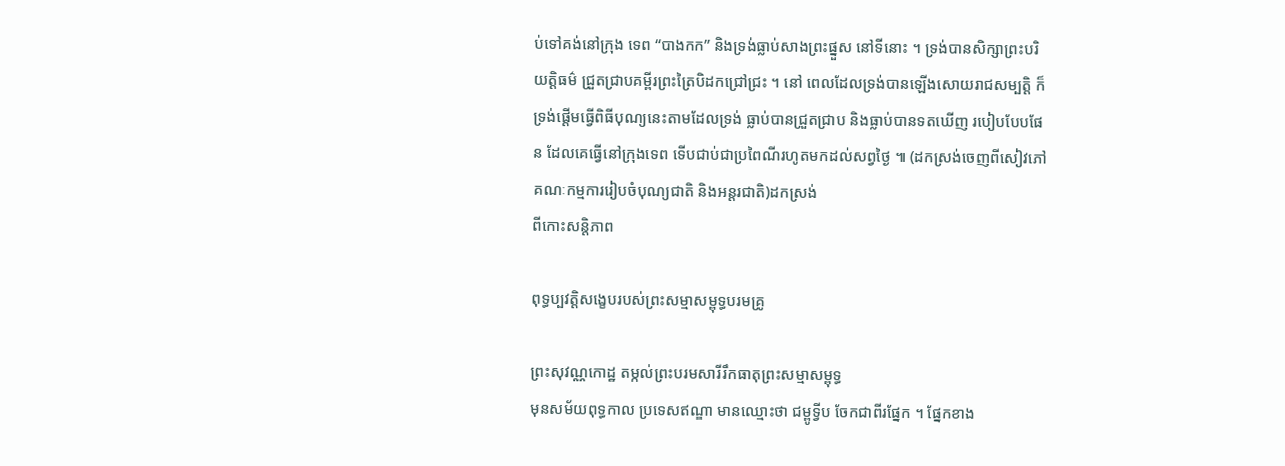ប់ទៅគង់នៅក្រុង ទេព “បាងកក” និងទ្រង់ធ្លាប់សាងព្រះផ្នួស នៅទីនោះ ។ ទ្រង់បានសិក្សាព្រះបរិយត្ដិធម៌ ជ្រួតជ្រាបគម្ពីរព្រះត្រៃបិដកជ្រៅជ្រះ ។ នៅ ពេលដែលទ្រង់បានឡើងសោយរាជសម្បត្ដិ ក៏ទ្រង់ផ្ដើមធ្វើពិធីបុណ្យនេះតាមដែលទ្រង់ ធ្លាប់បានជ្រួតជ្រាប និងធ្លាប់បានទតឃើញ របៀបបែបផែន ដែលគេធ្វើនៅក្រុងទេព ទើបជាប់ជាប្រពៃណីរហូតមកដល់សព្វថ្ងៃ ៕ (ដកស្រង់ចេញពីសៀវភៅគណៈកម្មការរៀបចំបុណ្យជាតិ និងអន្តរជាតិ)ដកស្រង់
ពីកោះសន្តិភាព

ពុទ្ធប្បវត្ដិសង្ខេបរបស់ព្រះសម្មាសម្ពុទ្ធបរមគ្រូ

ព្រះសុវណ្ណកោដ្ឋ តម្កល់ព្រះបរមសារីរឹកធាតុព្រះសម្មាសម្ពុទ្ធ
មុនសម័យពុទ្ធកាល ប្រទេសឥណ្ឌា មានឈ្មោះថា ជម្ពូទ្វីប ចែកជាពីរផ្នែក ។ ផ្នែកខាង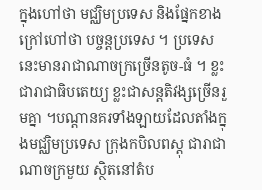ក្នុងហៅថា មជ្ឈិមប្រទេស និងផ្នែកខាងក្រៅហៅថា បច្ចន្ដប្រទេស ។ ប្រទេសនេះមានរាជាណាចក្រច្រើនតូច-ធំ ។ ខ្លះជារាជាធិបតេយ្យ ខ្លះជាសន្ដតិវង្សច្រើនរួមគ្នា ។បណ្ដានគរទាំងឡាយដែលតាំងក្នុងមជ្ឈិមប្រទេស ក្រុងកបិលពស្ដុ ជារាជាណាចក្រមួយ ស្ថិតនៅតំប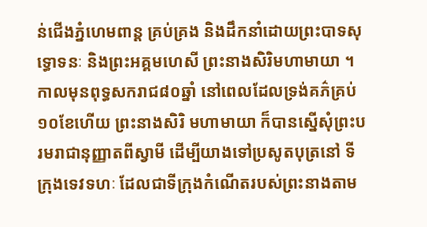ន់ជើងភ្នំហេមពាន្ដ គ្រប់គ្រង និងដឹកនាំដោយព្រះបាទសុទ្ធោទនៈ និងព្រះអគ្គមហេសី ព្រះនាងសិរិមហាមាយា ។
កាលមុនពុទ្ធសករាជ៨០ឆ្នាំ នៅពេលដែលទ្រង់គភ៌គ្រប់១០ខែហើយ ព្រះនាងសិរិ មហាមាយា ក៏បានស្នើសុំព្រះបរមរាជានុញ្ញាតពីស្វាមី ដើម្បីយាងទៅប្រសូតបុត្រនៅ ទីក្រុងទេវទហៈ ដែលជាទីក្រុងកំណើតរបស់ព្រះនាងតាម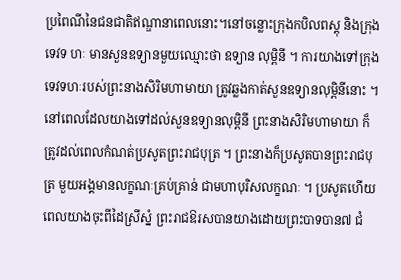ប្រពៃណីនៃជនជាតិឥណ្ឌានាពេលនោះ។នៅចន្លោះក្រុងកបិលពស្ដុ និងក្រុងទេវទ ហៈ មានសួនឧទ្យានមួយឈ្មោះថា ឧទ្យាន លុម្ពិនី ។ ការយាងទៅក្រុងទេវទហៈរបស់ព្រះនាងសិរិមហាមាយា ត្រូវឆ្លងកាត់សួនឧទ្យានលុម្ពិនីនោះ ។ នៅពេលដែលយាងទៅដល់សួនឧទ្យានលុម្ពិនី ព្រះនាងសិរិមហាមាយា ក៏ត្រូវដល់ពេលកំណត់ប្រសូតព្រះរាជបុត្រ ។ ព្រះនាងក៏ប្រសូតបានព្រះរាជបុត្រ មួយអង្គមានលក្ខណៈគ្រប់គ្រាន់ ជាមហាបុរិសលក្ខណៈ ។ ប្រសូតហើយ ពេលយាងចុះពីដៃស្រីស្នំ ព្រះរាជឱរសបានយាងដោយព្រះបាទបាន៧ ជំ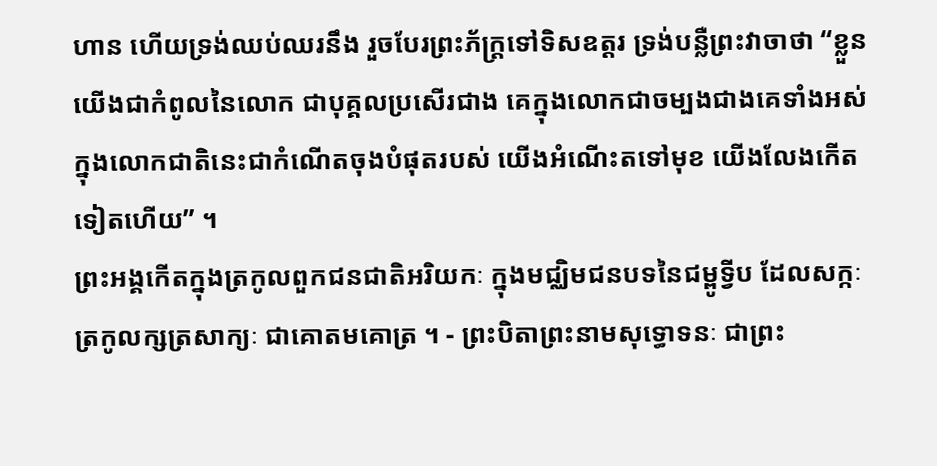ហាន ហើយទ្រង់ឈប់ឈរនឹង រួចបែរព្រះភ័ក្ដ្រទៅទិសឧត្ដរ ទ្រង់បន្លឺព្រះវាចាថា “ខ្លួន យើងជាកំពូលនៃលោក ជាបុគ្គលប្រសើរជាង គេក្នុងលោកជាចម្បងជាងគេទាំងអស់ក្នុងលោកជាតិនេះជាកំណើតចុងបំផុតរបស់ យើងអំណើះតទៅមុខ យើងលែងកើតទៀតហើយ” ។
ព្រះអង្គកើតក្នុងត្រកូលពួកជនជាតិអរិយកៈ ក្នុងមជ្ឈិមជនបទនៃជម្ពូទ្វីប ដែលសក្កៈ ត្រកូលក្សត្រសាក្យៈ ជាគោតមគោត្រ ។ - ព្រះបិតាព្រះនាមសុទ្ធោទនៈ ជាព្រះ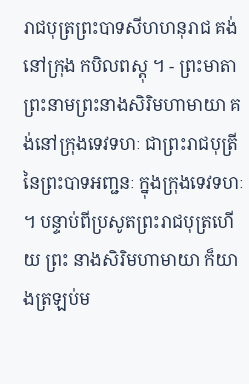រាជបុត្រព្រះបាទសីហហនុរាជ គង់នៅក្រុង កបិលពស្ដុ ។ - ព្រះមាតាព្រះនាមព្រះនាងសិរិមហាមាយា គង់នៅក្រុងទេវទហៈ ជាព្រះរាជបុត្រី នៃព្រះបាទអញ្ជនៈ ក្នុងក្រុងទេវទហៈ ។ បន្ទាប់ពីប្រសូតព្រះរាជបុត្រហើយ ព្រះ នាងសិរិមហាមាយា ក៏យាងត្រឡប់ម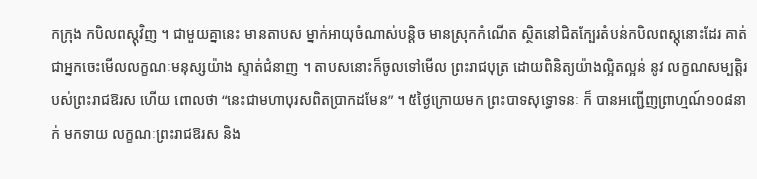កក្រុង កបិលពស្ដុវិញ ។ ជាមួយគ្នានេះ មានតាបស ម្នាក់អាយុចំណាស់បន្ដិច មានស្រុកកំណើត ស្ថិតនៅជិតក្បែរតំបន់កបិលពស្ដុនោះដែរ គាត់ជាអ្នកចេះមើលលក្ខណៈមនុស្សយ៉ាង ស្ទាត់ជំនាញ ។ តាបសនោះក៏ចូលទៅមើល ព្រះរាជបុត្រ ដោយពិនិត្យយ៉ាងល្អិតល្អន់ នូវ លក្ខណសម្បត្ដិរបស់ព្រះរាជឱរស ហើយ ពោលថា “នេះជាមហាបុរសពិតប្រាកដមែន” ។ ៥ថ្ងៃក្រោយមក ព្រះបាទសុទ្ធោទនៈ ក៏ បានអញ្ជើញព្រាហ្មណ៍១០៨នាក់ មកទាយ លក្ខណៈព្រះរាជឱរស និង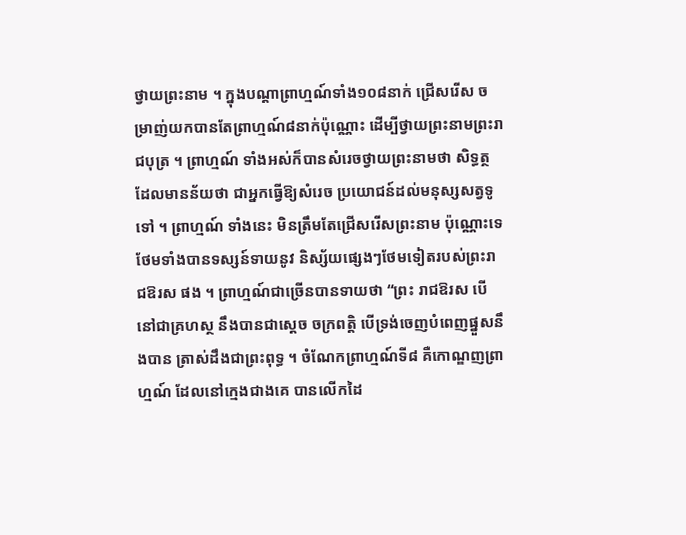ថ្វាយព្រះនាម ។ ក្នុងបណ្ដាព្រាហ្មណ៍ទាំង១០៨នាក់ ជ្រើសរើស ចម្រាញ់យកបានតែព្រាហ្មណ៍៨នាក់ប៉ុណ្ណោះ ដើម្បីថ្វាយព្រះនាមព្រះរាជបុត្រ ។ ព្រាហ្មណ៍ ទាំងអស់ក៏បានសំរេចថ្វាយព្រះនាមថា សិទ្ធត្ថ ដែលមានន័យថា ជាអ្នកធ្វើឱ្យសំរេច ប្រយោជន៍ដល់មនុស្សសត្វទូទៅ ។ ព្រាហ្មណ៍ ទាំងនេះ មិនត្រឹមតែជ្រើសរើសព្រះនាម ប៉ុណ្ណោះទេ ថែមទាំងបានទស្សន៍ទាយនូវ និស្ស័យផ្សេងៗថែមទៀតរបស់ព្រះរាជឱរស ផង ។ ព្រាហ្មណ៍ជាច្រើនបានទាយថា “ព្រះ រាជឱរស បើនៅជាគ្រហស្ថ នឹងបានជាស្ដេច ចក្រពត្ដិ បើទ្រង់ចេញបំពេញផ្នួសនឹងបាន ត្រាស់ដឹងជាព្រះពុទ្ធ ។ ចំណែកព្រាហ្មណ៍ទី៨ គឺកោណ្ឌញព្រាហ្មណ៍ ដែលនៅក្មេងជាងគេ បានលើកដៃ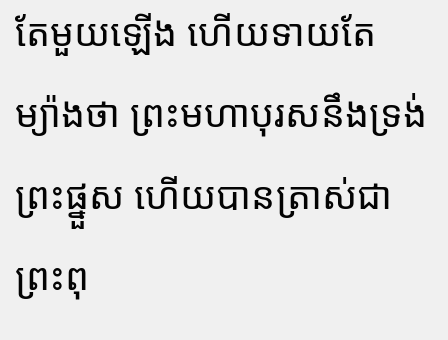តែមួយឡើង ហើយទាយតែ ម្យ៉ាងថា ព្រះមហាបុរសនឹងទ្រង់ព្រះផ្នួស ហើយបានត្រាស់ជាព្រះពុ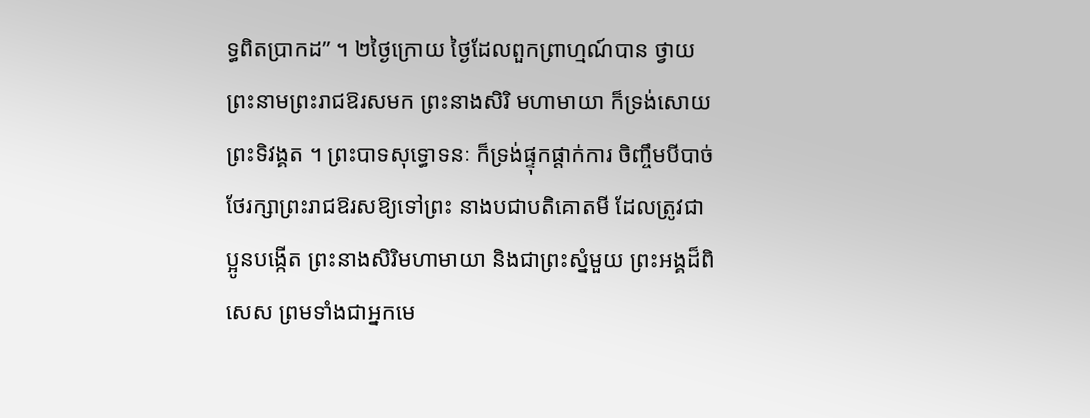ទ្ធពិតប្រាកដ” ។ ២ថ្ងៃក្រោយ ថ្ងៃដែលពួកព្រាហ្មណ៍បាន ថ្វាយព្រះនាមព្រះរាជឱរសមក ព្រះនាងសិរិ មហាមាយា ក៏ទ្រង់សោយព្រះទិវង្គត ។ ព្រះបាទសុទ្ធោទនៈ ក៏ទ្រង់ផ្ទុកផ្ដាក់ការ ចិញ្ចឹមបីបាច់ថែរក្សាព្រះរាជឱរសឱ្យទៅព្រះ នាងបជាបតិគោតមី ដែលត្រូវជាប្អូនបង្កើត ព្រះនាងសិរិមហាមាយា និងជាព្រះស្នំមួយ ព្រះអង្គដ៏ពិសេស ព្រមទាំងជាអ្នកមេ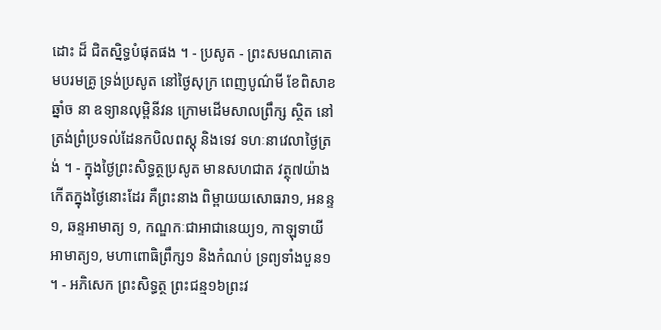ដោះ ដ៏ ជិតស្និទ្ធបំផុតផង ។ - ប្រសូត - ព្រះសមណគោតមបរមគ្រូ ទ្រង់ប្រសូត នៅថ្ងៃសុក្រ ពេញបូណ៌មី ខែពិសាខ ឆ្នាំច នា ឧទ្យានលុម្ពិនីវន ក្រោមដើមសាលព្រឹក្ស ស្ថិត នៅត្រង់ព្រំប្រទល់ដែនកបិលពស្ដុ និងទេវ ទហៈនាវេលាថ្ងៃត្រង់ ។ - ក្នុងថ្ងៃព្រះសិទ្ធត្ថប្រសូត មានសហជាត វត្ថុ៧យ៉ាង កើតក្នុងថ្ងៃនោះដែរ គឺព្រះនាង ពិម្ពាយយសោធរា១, អនន្ទ១, ឆន្ទអាមាត្យ ១, កណ្ឌកៈជាអាជានេយ្យ១, កាឡុទាយី អាមាត្យ១, មហាពោធិព្រឹក្ស១ និងកំណប់ ទ្រព្យទាំងបួន១ ។ - អភិសេក ព្រះសិទ្ធត្ថ ព្រះជន្ម១៦ព្រះវ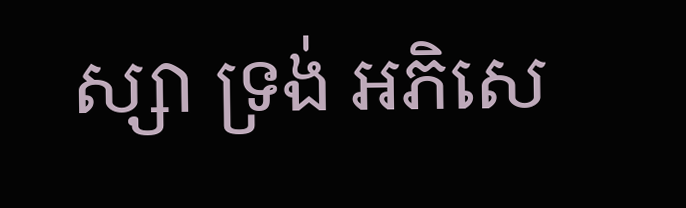ស្សា ទ្រង់ អភិសេ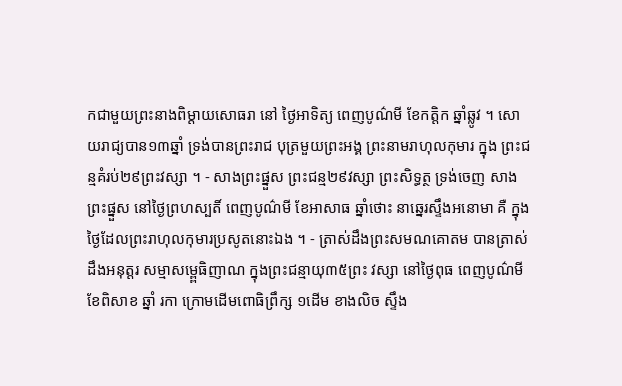កជាមួយព្រះនាងពិម្ដាយសោធរា នៅ ថ្ងៃអាទិត្យ ពេញបូណ៌មី ខែកត្ដិក ឆ្នាំឆ្លូវ ។ សោយរាជ្យបាន១៣ឆ្នាំ ទ្រង់បានព្រះរាជ បុត្រមួយព្រះអង្គ ព្រះនាមរាហុលកុមារ ក្នុង ព្រះជន្មគំរប់២៩ព្រះវស្សា ។ - សាងព្រះផ្នួស ព្រះជន្ម២៩វស្សា ព្រះសិទ្ធត្ថ ទ្រង់ចេញ សាងព្រះផ្នួស នៅថ្ងៃព្រហស្បតិ៍ ពេញបូណ៌មី ខែអាសាធ ឆ្នាំថោះ នាឆ្នេរស្ទឹងអនោមា គឺ ក្នុងថ្ងៃដែលព្រះរាហុលកុមារប្រសូតនោះឯង ។ - ត្រាស់ដឹងព្រះសមណគោតម បានត្រាស់ដឹងអនុត្ដរ សម្មាសម្ពេ្ពធិញាណ ក្នុងព្រះជន្មាយុ៣៥ព្រះ វស្សា នៅថ្ងៃពុធ ពេញបូណ៌មី ខែពិសាខ ឆ្នាំ រកា ក្រោមដើមពោធិព្រឹក្ស ១ដើម ខាងលិច ស្ទឹង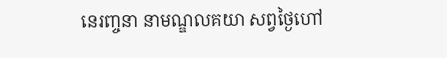នេរញ្ចនា នាមណ្ឌលគយា សព្វថ្ងៃហៅ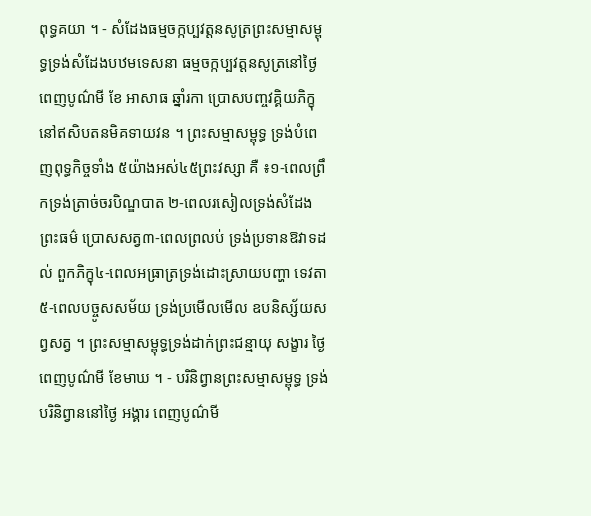ពុទ្ធគយា ។ - សំដែងធម្មចក្កប្បវត្ដនសូត្រព្រះសម្មាសម្ពុទ្ធទ្រង់សំដែងបឋមទេសនា ធម្មចក្កប្បវត្ដនសូត្រនៅថ្ងៃពេញបូណ៌មី ខែ អាសាធ ឆ្នាំរកា ប្រោសបញ្ចវគ្គិយភិក្ខុនៅឥសិបតនមិគទាយវន ។ ព្រះសម្មាសម្ពុទ្ធ ទ្រង់បំពេញពុទ្ធកិច្ចទាំង ៥យ៉ាងអស់៤៥ព្រះវស្សា គឺ ៖១-ពេលព្រឹកទ្រង់ត្រាច់ចរបិណ្ឌបាត ២-ពេលរសៀលទ្រង់សំដែងព្រះធម៌ ប្រោសសត្វ៣-ពេលព្រលប់ ទ្រង់ប្រទានឱវាទដល់ ពួកភិក្ខុ៤-ពេលអធ្រាត្រទ្រង់ដោះស្រាយបញ្ហា ទេវតា៥-ពេលបច្ចូសសម័យ ទ្រង់ប្រមើលមើល ឧបនិស្ស័យសព្វសត្វ ។ ព្រះសម្មាសម្ពុទ្ធទ្រង់ដាក់ព្រះជន្មាយុ សង្ខារ ថ្ងៃពេញបូណ៌មី ខែមាឃ ។ - បរិនិព្វានព្រះសម្មាសម្ពុទ្ធ ទ្រង់បរិនិព្វាននៅថ្ងៃ អង្គារ ពេញបូណ៌មី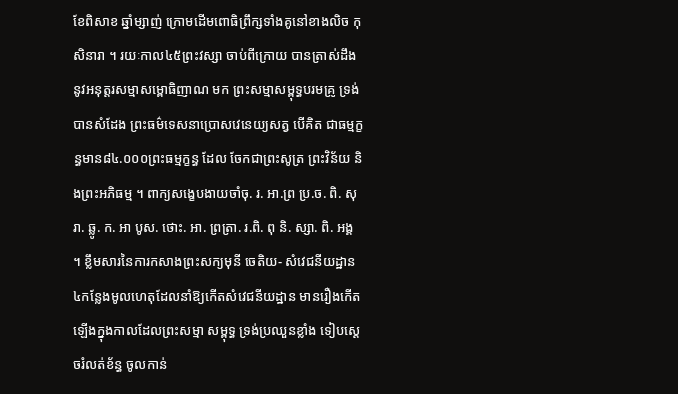ខែពិសាខ ឆ្នាំម្សាញ់ ក្រោមដើមពោធិព្រឹក្សទាំងគូនៅខាងលិច កុសិនារា ។ រយៈកាល៤៥ព្រះវស្សា ចាប់ពីក្រោយ បានត្រាស់ដឹងនូវអនុត្ដរសម្មាសម្ពោធិញាណ មក ព្រះសម្មាសម្ពុទ្ធបរមគ្រូ ទ្រង់បានសំដែង ព្រះធម៌ទេសនាប្រោសវេនេយ្យសត្វ បើគិត ជាធម្មក្ខន្ធមាន៨៤.០០០ព្រះធម្មក្ខន្ធ ដែល ចែកជាព្រះសូត្រ ព្រះវិន័យ និងព្រះអភិធម្ម ។ ពាក្យសង្ខេបងាយចាំចុ. រ. អា.ព្រ ប្រ.ច. ពិ. សុរា. ឆ្លូ. ក. អា បូស. ថោះ. អា. ព្រត្រា. រ.ពិ. ពុ និ. ស្សា. ពិ. អង្គ ។ ខ្លឹមសារនៃការកសាងព្រះសក្យមុនី ចេតិយ- សំវេជនីយដ្ឋាន៤កន្លែងមូលហេតុដែលនាំឱ្យកើតសំវេជនីយដ្ឋាន មានរឿងកើតឡើងក្នុងកាលដែលព្រះសម្មា សម្ពុទ្ធ ទ្រង់ប្រឈួនខ្លាំង ទៀបស្ដេចរំលត់ខ័ន្ធ ចូលកាន់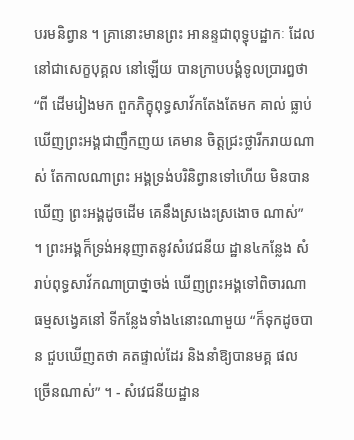បរមនិព្វាន ។ គ្រានោះមានព្រះ អានន្ទជាពុទ្ធុបដ្ឋាកៈ ដែលនៅជាសេក្ខបុគ្គល នៅឡើយ បានក្រាបបង្គំទូលប្រារឰថា “ពី ដើមរៀងមក ពួកភិក្ខុពុទ្ធសាវ័កតែងតែមក គាល់ ធ្លាប់ឃើញព្រះអង្គជាញឹកញយ គេមាន ចិត្ដជ្រះថ្លារីករាយណាស់ តែកាលណាព្រះ អង្គទ្រង់បរិនិព្វានទៅហើយ មិនបានឃើញ ព្រះអង្គដូចដើម គេនឹងស្រងេះស្រងោច ណាស់” ។ ព្រះអង្គក៏ទ្រង់អនុញាតនូវសំវេជនីយ ដ្ឋាន៤កន្លែង សំរាប់ពុទ្ធសាវ័កណាប្រាថ្នាចង់ ឃើញព្រះអង្គទៅពិចារណាធម្មសង្វេគនៅ ទីកន្លែងទាំង៤នោះណាមួយ “ក៏ទុកដូចបាន ជួបឃើញតថា គតផ្ទាល់ដែរ និងនាំឱ្យបានមគ្គ ផលច្រើនណាស់” ។ - សំវេជនីយដ្ឋាន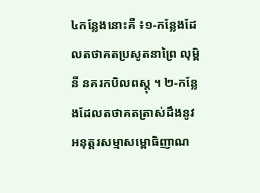៤កន្លែងនោះគឺ ៖១-កន្លែងដែលតថាគតប្រសូតនាព្រៃ លុម្ពិនី នគរកបិលពស្ដុ ។ ២-កន្លែងដែលតថាគតត្រាស់ដឹងនូវអនុត្ដរសម្មាសម្ពោធិញាណ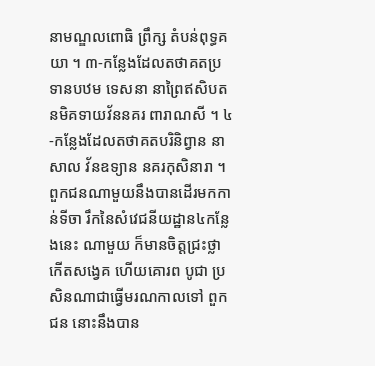នាមណ្ឌលពោធិ ព្រឹក្ស តំបន់ពុទ្ធគយា ។ ៣-កន្លែងដែលតថាគតប្រទានបឋម ទេសនា នាព្រៃឥសិបតនមិគទាយវ័ននគរ ពារាណសី ។ ៤-កន្លែងដែលតថាគតបរិនិព្វាន នាសាល វ័នឧទ្យាន នគរកុសិនារា ។ ពួកជនណាមួយនឹងបានដើរមកកាន់ទីចា រឹកនៃសំវេជនីយដ្ឋាន៤កន្លែងនេះ ណាមួយ ក៏មានចិត្ដជ្រះថ្លា កើតសង្វេគ ហើយគោរព បូជា ប្រសិនណាជាធ្វើមរណកាលទៅ ពួកជន នោះនឹងបាន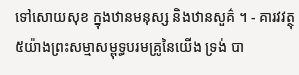ទៅសោយសុខ ក្នុងឋានមនុស្ស និងឋានសួគ៌ ។ - គារវវត្ថុ៥យ៉ាងព្រះសម្មាសម្ពុទ្ធបរមគ្រូនៃយើង ទ្រង់ បា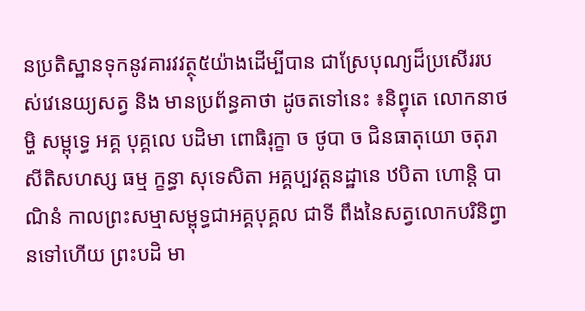នប្រតិស្ឋានទុកនូវគារវវត្ថុ៥យ៉ាងដើម្បីបាន ជាស្រែបុណ្យដ៏ប្រសើររបស់វេនេយ្យសត្វ និង មានប្រព័ន្ធគាថា ដូចតទៅនេះ ៖និព្វុតេ លោកនាថម្ហិ សម្ពុទ្ធេ អគ្គ បុគ្គលេ បដិមា ពោធិរុក្ខា ច ថូបា ច ជិនធាតុយោ ចតុរាសីតិសហស្ស ធម្ម ក្ខន្ធា សុទេសិតា អគ្គប្បវត្ដនដ្ឋានេ ឋបិតា ហោន្ដិ បាណិនំ កាលព្រះសម្មាសម្ពុទ្ធជាអគ្គបុគ្គល ជាទី ពឹងនៃសត្វលោកបរិនិព្វានទៅហើយ ព្រះបដិ មា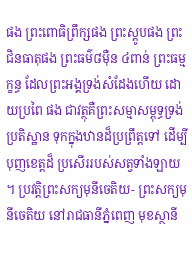ផង ព្រះពោធិព្រឹក្សផង ព្រះស្ដូបផង ព្រះ ជិនធាតុផង ព្រះធម៌៨ម៉ឺន ៤ពាន់ ព្រះធម្មក្ខន្ធ ដែលព្រះអង្គទ្រង់សំដែងហើយ ដោយប្រពៃ ផង ជាវត្ថុគឺព្រះសម្មាសម្ពុទ្ធទ្រង់ប្រតិស្ឋាន ទុកក្នុងឋានដ៏ប្រព្រឹត្ដទៅ ដើម្បីបុញខេត្ដដ៏ ប្រសើររបស់សត្វទាំងឡាយ ។ ប្រវត្ដិព្រះសក្យមុនីចេតិយ- ព្រះសក្យមុនីចេតិយ នៅរាជធានីភ្នំពេញ មុខស្ថានី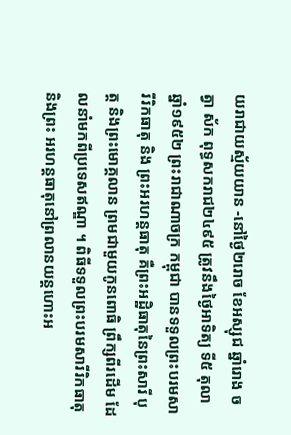យរាជាយស្ម័យយាន -នៅថ្ងៃ២រោច ខែអស្សុជ ឆ្នាំរោង ចត្វា ស័ក ពុទ្ធសករាជ២៤៩៥ ត្រូវនឹងថ្ងៃអាទិត្យ ទី៥ តុលា ឆ្នាំ១៩៥២ ព្រះរាជាណាចក្រ កម្ពុជា បានទទួលព្រះបរមសារីរិកធាតុ និង ព្រះអរហន្ដធាតុ គឺព្រះអដ្ឋិធាតុនៃព្រះសារី បុត្ដ និងព្រះមោគ្គលាន ព្រមជាមួយកូនពោធិ ព្រឹក្សពីរដើម ដែលនាំមកពីប្រទេសឥណ្ឌា ។ ពិធីទទួលព្រះបរមសារីរិកធាតុ និងព្រះ អរហន្ដធាតុនៅព្រលានយន្ដហោះអ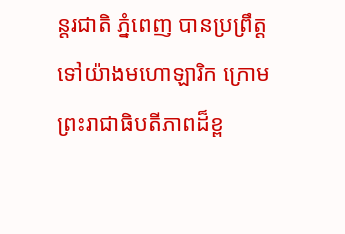ន្ដរជាតិ ភ្នំពេញ បានប្រព្រឹត្ដទៅយ៉ាងមហោឡារិក ក្រោមព្រះរាជាធិបតីភាពដ៏ខ្ព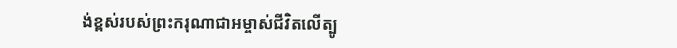ង់ខ្ពស់របស់ព្រះករុណាជាអម្ចាស់ជីវិតលើត្បូ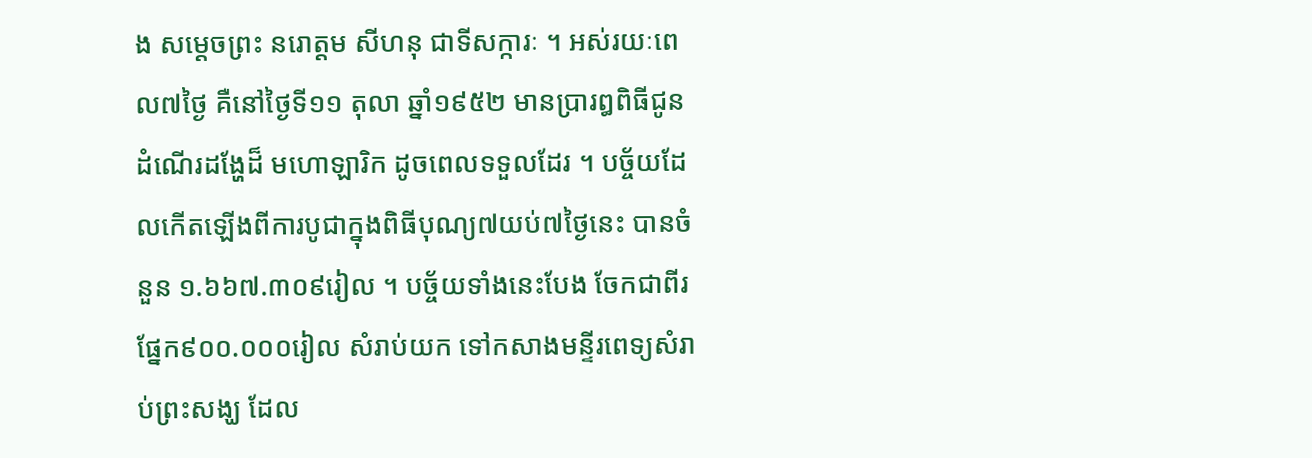ង សម្ដេចព្រះ នរោត្ដម សីហនុ ជាទីសក្ការៈ ។ អស់រយៈពេល៧ថ្ងៃ គឺនៅថ្ងៃទី១១ តុលា ឆ្នាំ១៩៥២ មានប្រារឰពិធីជូនដំណើរដង្ហែដ៏ មហោឡារិក ដូចពេលទទួលដែរ ។ បច្ច័យដែលកើតឡើងពីការបូជាក្នុងពិធីបុណ្យ៧យប់៧ថ្ងៃនេះ បានចំនួន ១.៦៦៧.៣០៩រៀល ។ បច្ច័យទាំងនេះបែង ចែកជាពីរផ្នែក៩០០.០០០រៀល សំរាប់យក ទៅកសាងមន្ទីរពេទ្យសំរាប់ព្រះសង្ឃ ដែល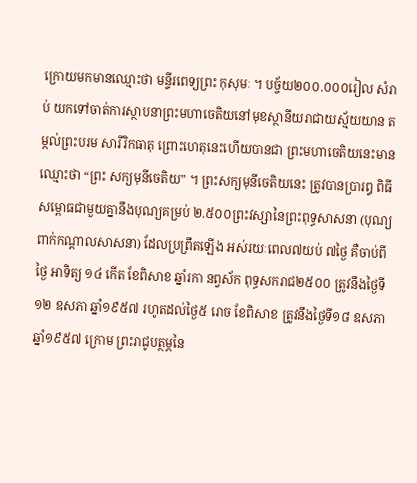ក្រោយមកមានឈ្មោះថា មន្ទីរពេទ្យព្រះ កុសុមៈ ។ បច្ច័យ២០០.០០០រៀល សំរាប់ យកទៅចាត់ការស្ថាបនាព្រះមហាចេតិយនៅមុខស្ថានីយរាជាយស្ម័យយាន តម្កល់ព្រះបរម សារីរិកធាតុ ព្រោះហេតុនេះហើយបានជា ព្រះមហាចេតិយនេះមានឈ្មោះថា “ព្រះ សក្យមុនីចេតិយ” ។ ព្រះសក្យមុនីចេតិយនេះ ត្រូវបានប្រារឰ ពិធីសម្ពោធជាមួយគ្នានឹងបុណ្យគម្រប់ ២.៥០០ព្រះវស្សានៃព្រះពុទ្ធសាសនា (បុណ្យ ពាក់កណ្ដាលសាសនា) ដែលប្រព្រឹតឡើង អស់រយៈពេល៧យប់ ៧ថ្ងៃ គឺចាប់ពីថ្ងៃ អាទិត្យ ១៤ កើត ខែពិសាខ ឆ្នាំរកា នព្វស័ក ពុទ្ធសករាជ២៥០០ ត្រូវនឹងថ្ងៃទី១២ ឧសភា ឆ្នាំ១៩៥៧ រហូតដល់ថ្ងៃ៥ រោច ខែពិសាខ ត្រូវនឹងថ្ងៃទី១៨ ឧសភា ឆ្នាំ១៩៥៧ ក្រោម ព្រះរាជូបត្ថម្ភនៃ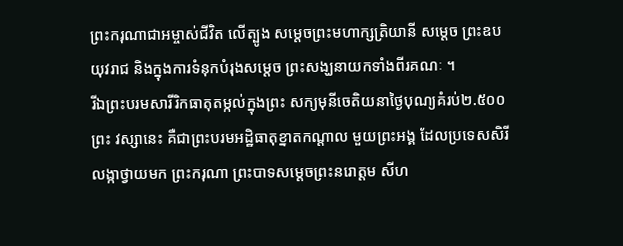ព្រះករុណាជាអម្ចាស់ជីវិត លើត្បូង សម្ដេចព្រះមហាក្សត្រិយានី សម្ដេច ព្រះឧបយុវរាជ និងក្នុងការទំនុកបំរុងសម្ដេច ព្រះសង្ឃនាយកទាំងពីរគណៈ ។
រីឯព្រះបរមសារីរិកធាតុតម្កល់ក្នុងព្រះ សក្យមុនីចេតិយនាថ្ងៃបុណ្យគំរប់២.៥០០ព្រះ វស្សានេះ គឺជាព្រះបរមអដ្ឋិធាតុខ្នាតកណ្ដាល មួយព្រះអង្គ ដែលប្រទេសសិរីលង្កាថ្វាយមក ព្រះករុណា ព្រះបាទសម្ដេចព្រះនរោត្ដម សីហ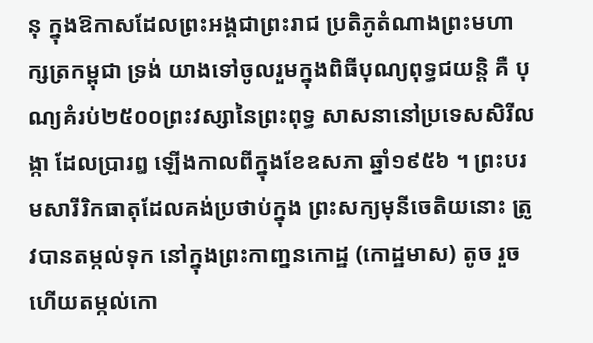នុ ក្នុងឱកាសដែលព្រះអង្គជាព្រះរាជ ប្រតិភូតំណាងព្រះមហាក្សត្រកម្ពុជា ទ្រង់ យាងទៅចូលរួមក្នុងពិធីបុណ្យពុទ្ធជយន្ដិ គឺ បុណ្យគំរប់២៥០០ព្រះវស្សានៃព្រះពុទ្ធ សាសនានៅប្រទេសសិរីលង្កា ដែលប្រារឰ ឡើងកាលពីក្នុងខែឧសភា ឆ្នាំ១៩៥៦ ។ ព្រះបរមសារីរិកធាតុដែលគង់ប្រថាប់ក្នុង ព្រះសក្យមុនីចេតិយនោះ ត្រូវបានតម្កល់ទុក នៅក្នុងព្រះកាញ្ននកោដ្ឋ (កោដ្ឋមាស) តូច រួចហើយតម្កល់កោ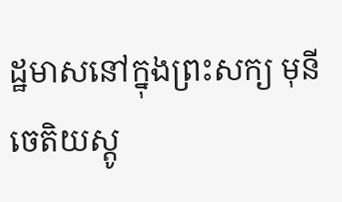ដ្ឋមាសនៅក្នុងព្រះសក្យ មុនី ចេតិយស្ដូ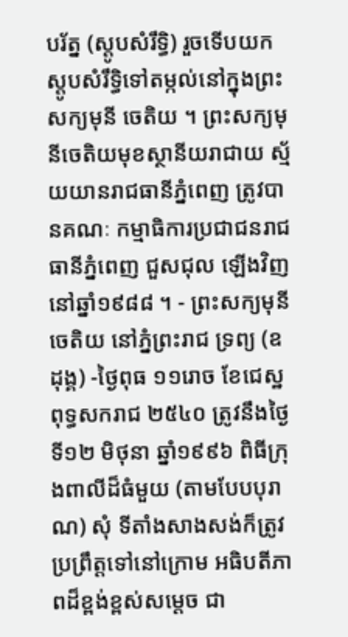បរ័ត្ន (ស្ដូបសំរឹទ្ធិ) រួចទើបយក ស្ដូបសំរឹទ្ធិទៅតម្កល់នៅក្នុងព្រះសក្យមុនី ចេតិយ ។ ព្រះសក្យមុនីចេតិយមុខស្ថានីយរាជាយ ស្ម័យយានរាជធានីភ្នំពេញ ត្រូវបានគណៈ កម្មាធិការប្រជាជនរាជធានីភ្នំពេញ ជួសជុល ឡើងវិញ នៅឆ្នាំ១៩៨៨ ។ - ព្រះសក្យមុនីចេតិយ នៅភ្នំព្រះរាជ ទ្រព្យ (ឧដុង្គ) -ថ្ងៃពុធ ១១រោច ខែជេស្ឋ ពុទ្ធសករាជ ២៥៤០ ត្រូវនឹងថ្ងៃទី១២ មិថុនា ឆ្នាំ១៩៩៦ ពិធីក្រុងពាលីដ៏ធំមួយ (តាមបែបបុរាណ) សុំ ទីតាំងសាងសង់ក៏ត្រូវប្រព្រឹត្ដទៅនៅក្រោម អធិបតីភាពដ៏ខ្ពង់ខ្ពស់សម្ដេច ជា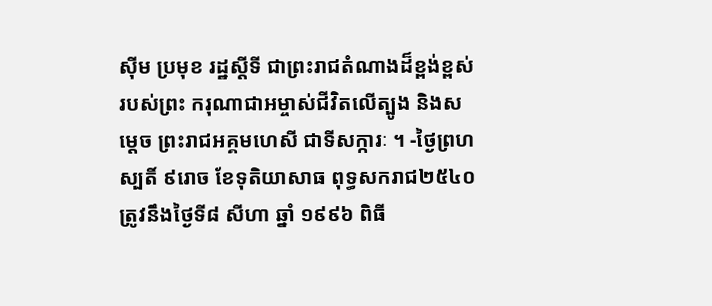ស៊ីម ប្រមុខ រដ្ឋស្ដីទី ជាព្រះរាជតំណាងដ៏ខ្ពង់ខ្ពស់របស់ព្រះ ករុណាជាអម្ចាស់ជីវិតលើត្បូង និងសម្ដេច ព្រះរាជអគ្គមហេសី ជាទីសក្ការៈ ។ -ថ្ងៃព្រហស្បតិ៍ ៩រោច ខែទុតិយាសាធ ពុទ្ធសករាជ២៥៤០ ត្រូវនឹងថ្ងៃទី៨ សីហា ឆ្នាំ ១៩៩៦ ពិធី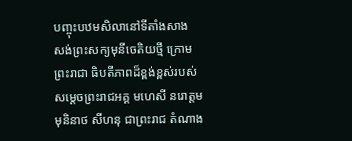បញ្ចុះបឋមសិលានៅទីតាំងសាង សង់ព្រះសក្យមុនីចេតិយថ្មី ក្រោមព្រះរាជា ធិបតីភាពដ៏ខ្ពង់ខ្ពស់របស់សម្ដេចព្រះរាជអគ្គ មហេសី នរោត្ដម មុនិនាថ សីហនុ ជាព្រះរាជ តំណាង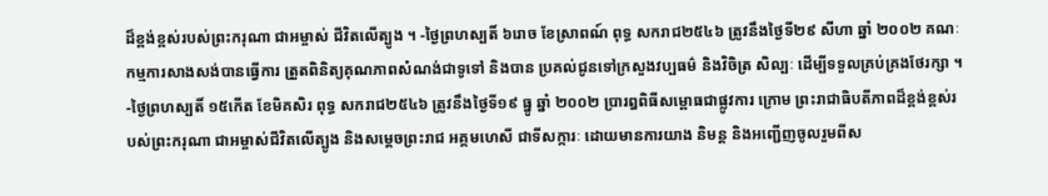ដ៏ខ្ពង់ខ្ពស់របស់ព្រះករុណា ជាអម្ចាស់ ជីវិតលើត្បូង ។ -ថ្ងៃព្រហស្បតិ៍ ៦រោច ខែស្រាពណ៍ ពុទ្ធ សករាជ២៥៤៦ ត្រូវនឹងថ្ងៃទី២៩ សីហា ឆ្នាំ ២០០២ គណៈកម្មការសាងសង់បានធ្វើការ ត្រួតពិនិត្យគុណភាពសំណង់ជាទូទៅ និងបាន ប្រគល់ជូនទៅក្រសួងវប្បធម៌ និងវិចិត្រ សិល្បៈ ដើម្បីទទួលគ្រប់គ្រងថែរក្សា ។ -ថ្ងៃព្រហស្បតិ៍ ១៥កើត ខែមិគសិរ ពុទ្ធ សករាជ២៥៤៦ ត្រូវនឹងថ្ងៃទី១៩ ធ្នូ ឆ្នាំ ២០០២ ប្រារឰពិធីសម្ពោធជាផ្លូវការ ក្រោម ព្រះរាជាធិបតីភាពដ៏ខ្ពង់ខ្ពស់របស់ព្រះករុណា ជាអម្ចាស់ជីវិតលើត្បូង និងសម្ដេចព្រះរាជ អគ្គមហេសី ជាទីសក្ការៈ ដោយមានការយាង និមន្ដ និងអញ្ជើញចូលរួមពីស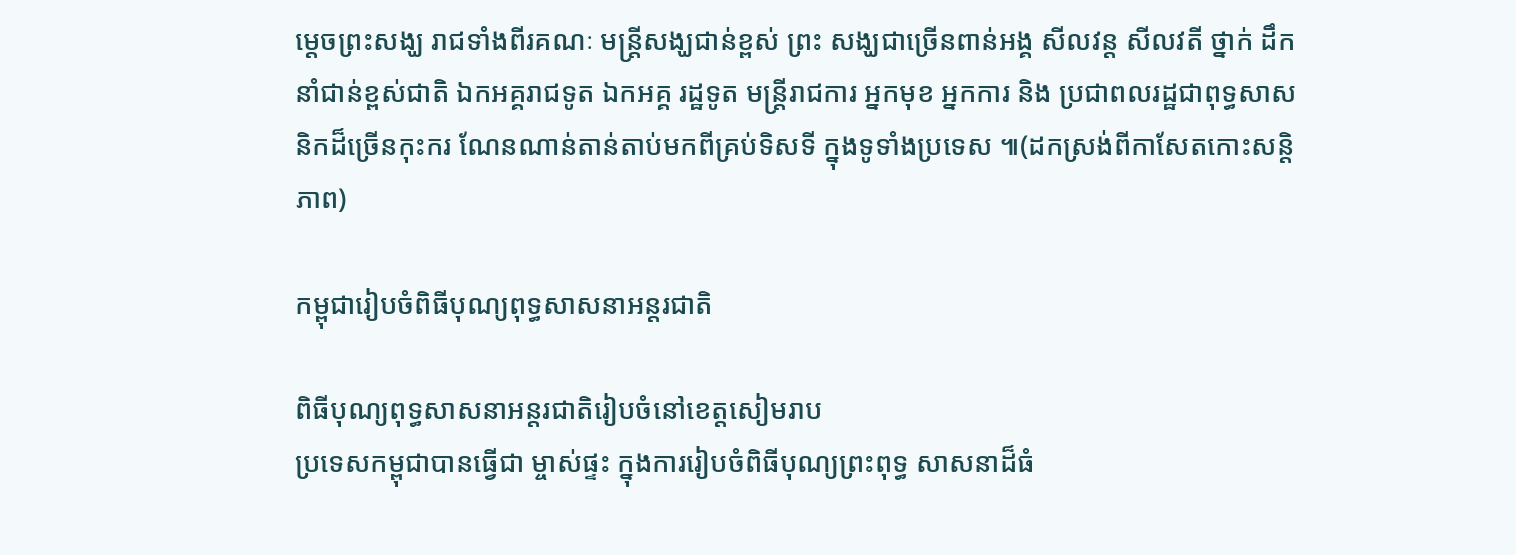ម្ដេចព្រះសង្ឃ រាជទាំងពីរគណៈ មន្ដ្រីសង្ឃជាន់ខ្ពស់ ព្រះ សង្ឃជាច្រើនពាន់អង្គ សីលវន្ដ សីលវតី ថ្នាក់ ដឹកនាំជាន់ខ្ពស់ជាតិ ឯកអគ្គរាជទូត ឯកអគ្គ រដ្ឋទូត មន្ដ្រីរាជការ អ្នកមុខ អ្នកការ និង ប្រជាពលរដ្ឋជាពុទ្ធសាសនិកដ៏ច្រើនកុះករ ណែនណាន់តាន់តាប់មកពីគ្រប់ទិសទី ក្នុងទូទាំងប្រទេស ៕(ដកស្រង់ពីកាសែតកោះសន្តិភាព)

កម្ពុជារៀបចំពិធីបុណ្យពុទ្ធសាសនាអន្តរជាតិ

ពិធីបុណ្យពុទ្ធសាសនាអន្តរជាតិរៀបចំនៅខេត្តសៀមរាប
ប្រទេសកម្ពុជាបានធ្វើជា ម្ចាស់ផ្ទះ ក្នុងការរៀបចំពិធីបុណ្យព្រះពុទ្ធ សាសនាដ៏ធំ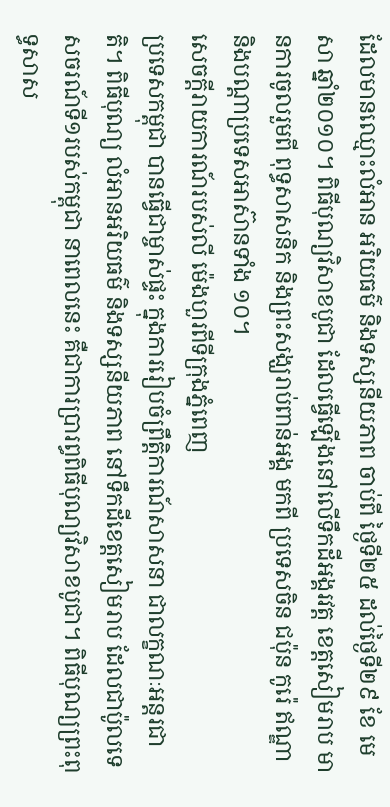ដែលមានឈ្មោះលំអាន អរិយធម៌ និងទស្សនីយភាព ចាប់ពី ថ្ងៃទី២៥ ដល់ថ្ងៃទី២៩ ខែ មេសា ឆ្នាំ២០១០។ ពិធីបុណ្យវិសាខបូជា ដែលធ្វើឡើងនៅលើទឹកដីអង្គរវត្ត ខេត្តសៀមរាប មានការចូលរួមពី ពុទ្ធសាសនិក និងព្រះសង្ឃរាប់ពាន់អង្គ មកពី ប្រទេសចិន ជប៉ុន កូរ៉េ ឥណ្ឌា និងបណ្តាប្រទេសអាស៊ានទាំង ១០។
សេចក្តីរាយការណ៍របស់លី ម៉េងហួរពីទីក្រុងភ្នំពេញ
ប្រទេសកម្ពុជា បានធ្វើជាម្ចាស់ផ្ទះ ក្នុងការរៀបចំព្រឹត្តិការណ៍សាសនា ជាលក្ខណៈអន្តរជាតិ។ ពិធីបុណ្យ លំអានអរិយធម៌ និងទស្សនីយភាព នៅទឹកដីខេត្តសៀមរាប ដែលជាប៉ូលទេសចរណ៍ទី១របស់កម្ពុជា នាពេលនេះ គឺជាការប្រារព្ធពិធីបុណ្យវិសាខបូជា។ ពិធីបុណ្យព្រះពុទ្ធសាស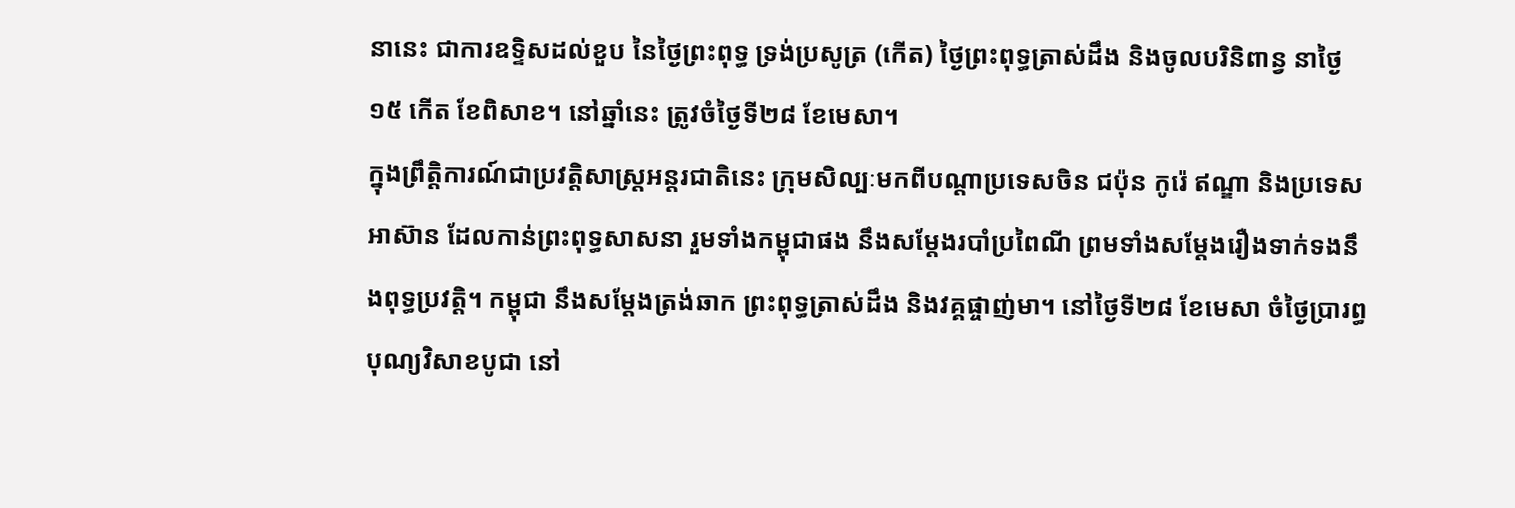នានេះ ជាការឧទ្ទិសដល់ខួប នៃថ្ងៃព្រះពុទ្ធ ទ្រង់ប្រសូត្រ (កើត) ថ្ងៃព្រះពុទ្ធត្រាស់ដឹង និងចូលបរិនិពាន្វ នាថ្ងៃ ១៥ កើត ខែពិសាខ។ នៅឆ្នាំនេះ ត្រូវចំថ្ងៃទី២៨ ខែមេសា។
ក្នុងព្រឹត្តិការណ៍ជាប្រវត្តិសាស្ត្រអន្តរជាតិនេះ ក្រុមសិល្បៈមកពីបណ្តាប្រទេសចិន ជប៉ុន កូរ៉េ ឥណ្ឌា និងប្រទេសអាស៊ាន ដែលកាន់ព្រះពុទ្ធសាសនា រួមទាំងកម្ពុជាផង នឹងសម្តែងរបាំប្រពៃណី ព្រមទាំងសម្តែងរឿងទាក់ទងនឹងពុទ្ធប្រវត្តិ។ កម្ពុជា នឹងសម្តែងត្រង់ឆាក ព្រះពុទ្ធត្រាស់ដឹង និងវគ្គផ្ចាញ់មា។ នៅថ្ងៃទី២៨ ខែមេសា ចំថ្ងៃប្រារព្ធបុណ្យវិសាខបូជា នៅ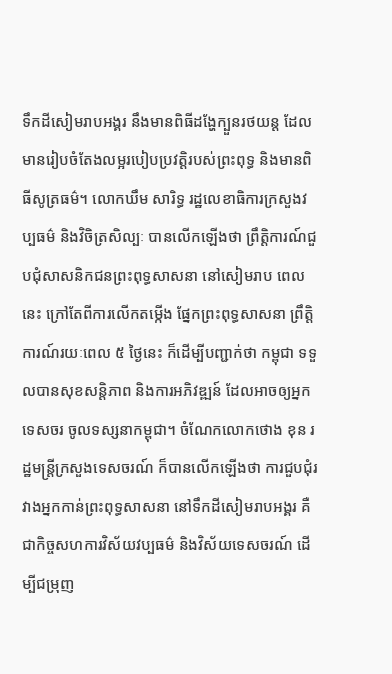ទឹកដីសៀមរាបអង្គរ នឹងមានពិធីដង្ហែក្បួនរថយន្ត ដែលមានរៀបចំតែងលម្អរបៀបប្រវត្តិរបស់ព្រះពុទ្ធ និងមានពិធីសូត្រធម៌។ លោកឃឹម សារិទ្ធ រដ្ឋលេខាធិការក្រសួងវប្បធម៌ និងវិចិត្រសិល្បៈ បានលើកឡើងថា ព្រឹត្តិការណ៍ជួបជុំសាសនិកជនព្រះពុទ្ធសាសនា នៅសៀមរាប ពេលនេះ ក្រៅតែពីការលើកតម្កើង ផ្នែកព្រះពុទ្ធសាសនា ព្រឹត្តិការណ៍រយៈពេល ៥ ថ្ងៃនេះ ក៏ដើម្បីបញ្ជាក់ថា កម្ពុជា ទទួលបានសុខសន្តិភាព និងការអភិវឌ្ឍន៍ ដែលអាចឲ្យអ្នកទេសចរ ចូលទស្សនាកម្ពុជា។ ចំណែកលោកថោង ខុន រដ្ឋមន្ត្រីក្រសួងទេសចរណ៍ ក៏បានលើកឡើងថា ការជួបជុំរវាងអ្នកកាន់ព្រះពុទ្ធសាសនា នៅទឹកដីសៀមរាបអង្គរ គឺជាកិច្ចសហការវិស័យវប្បធម៌ និងវិស័យទេសចរណ៍ ដើម្បីជម្រុញ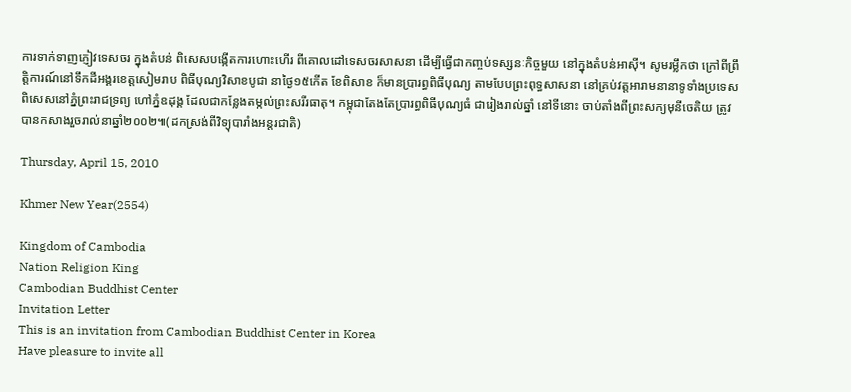ការទាក់ទាញភ្ញៀវទេសចរ ក្នុងតំបន់ ពិសេសបង្កើតការហោះហើរ ពីគោលដៅទេសចរសាសនា ដើម្បីធ្វើជាកញ្ចប់ទស្សនៈកិច្ចមួយ នៅក្នុងតំបន់អាស៊ី។ សូមរម្លឹកថា ក្រៅពីព្រឹត្តិការណ៍នៅទឹកដីអង្គរខេត្តសៀមរាប ពិធីបុណ្យវិសាខបូជា នាថ្ងៃ១៥កើត ខែពិសាខ ក៏មានប្រារព្ធពិធីបុណ្យ តាមបែបព្រះពុទ្ធសាសនា នៅគ្រប់វត្តអារាមនានាទូទាំងប្រទេស ពិសេសនៅភ្នំព្រះរាជទ្រព្យ ហៅភ្នំឧដុង្គ ដែលជាកន្លែងតម្កល់ព្រះសរីរធាតុ។ កម្ពុជាតែងតែប្រារព្ធពិធីបុណ្យធំ ជារៀងរាល់ឆ្នាំ នៅទីនោះ ចាប់តាំងពីព្រះសក្យមុនីចេតិយ ត្រូវបានកសាងរួចរាល់នាឆ្នាំ២០០២៕(ដកស្រង់ពីវិទ្យុបារាំងអន្តរជាតិ)

Thursday, April 15, 2010

Khmer New Year(2554)

Kingdom of Cambodia
Nation Religion King
Cambodian Buddhist Center
Invitation Letter
This is an invitation from Cambodian Buddhist Center in Korea
Have pleasure to invite all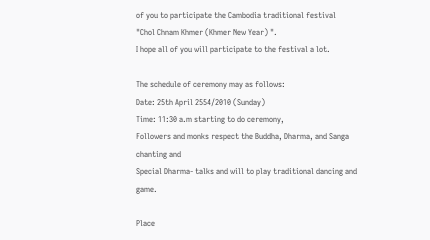of you to participate the Cambodia traditional festival
"Chol Chnam Khmer (Khmer New Year) ".
I hope all of you will participate to the festival a lot.

The schedule of ceremony may as follows:
Date: 25th April 2554/2010 (Sunday)
Time: 11:30 a.m starting to do ceremony,
Followers and monks respect the Buddha, Dharma, and Sanga chanting and
Special Dharma- talks and will to play traditional dancing and game.

Place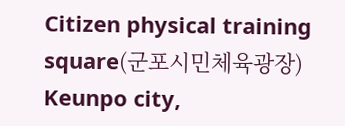Citizen physical training square(군포시민체육광장) Keunpo city,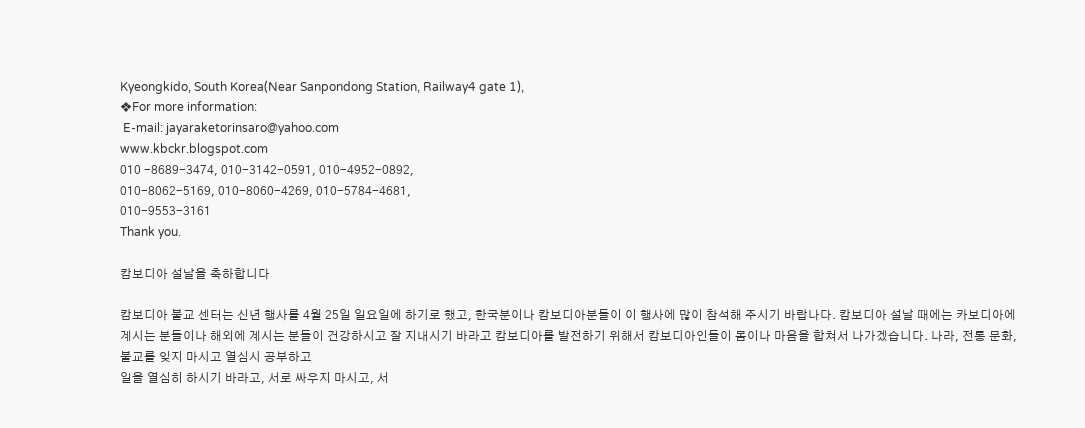Kyeongkido, South Korea(Near Sanpondong Station, Railway4 gate 1),
❖For more information:
 E-mail: jayaraketorinsaro@yahoo.com
www.kbckr.blogspot.com
010 -8689-3474, 010-3142-0591, 010-4952-0892,
010-8062-5169, 010-8060-4269, 010-5784-4681,
010-9553-3161
Thank you.

캄보디아 설날을 축하합니다

캄보디아 불교 센터는 신년 행사를 4월 25일 일요일에 하기로 했고, 한국분이나 캄보디아분들이 이 행사에 많이 참석해 주시기 바랍나다. 캄보디아 설날 때에는 카보디아에 계시는 분들이나 해외에 계시는 분들이 건강하시고 잘 지내시기 바라고 캄보디아를 발전하기 위해서 캄보디아인들이 몸이나 마음을 합쳐서 나가겠습니다. 나라, 전통 문화, 불교를 잊지 마시고 열심시 공부하고
일을 열심히 하시기 바라고, 서로 싸우지 마시고, 서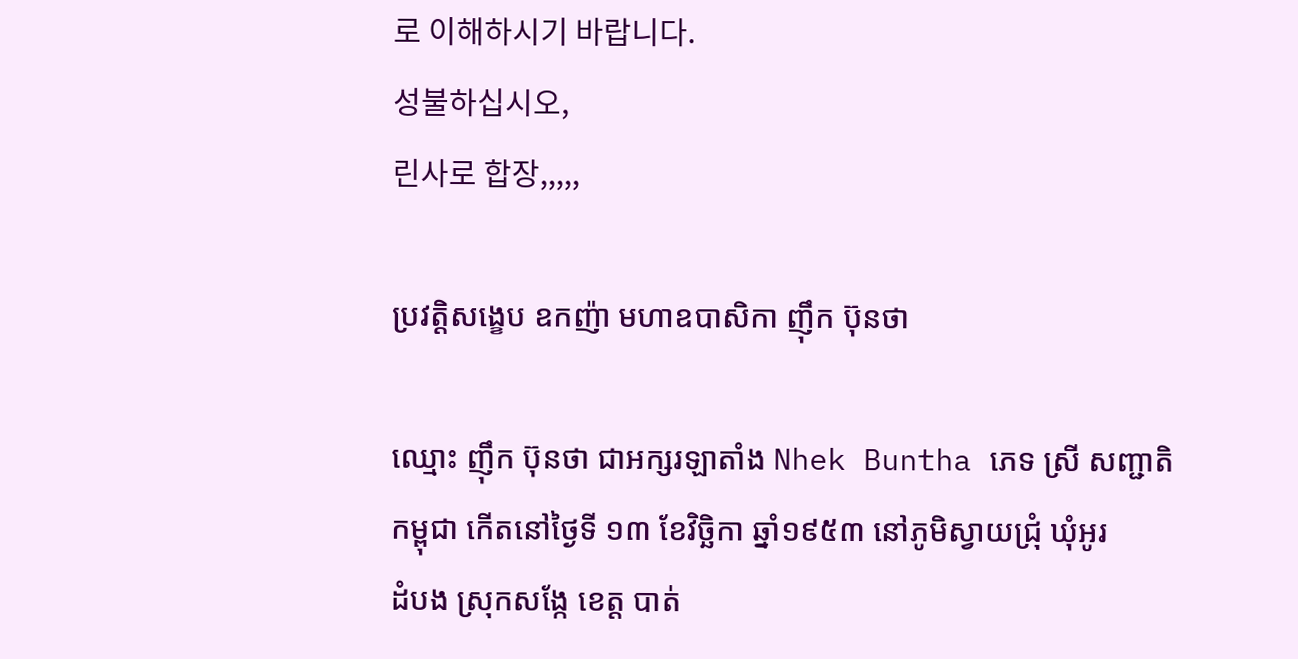로 이해하시기 바랍니다.
성불하십시오,
린사로 합장,,,,,

ប្រវត្តិសង្ខេប ឧកញ៉ា មហាឧបាសិកា ញ៉ឹក ប៊ុនថា

ឈ្មោះ ញ៉ឹក ប៊ុនថា ជាអក្សរឡាតាំង Nhek Buntha ភេទ ស្រី សញ្ជាតិ
កម្ពុជា កើតនៅថ្ងៃទី ១៣ ខែវិច្ឆិកា ឆ្នាំ១៩៥៣ នៅភូមិស្វាយជ្រុំ ឃុំអូរ
ដំបង ស្រុកសង្កែ ខេត្ត បាត់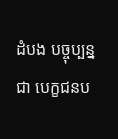ដំបង បច្ចុប្បន្នជា បេក្ខជនប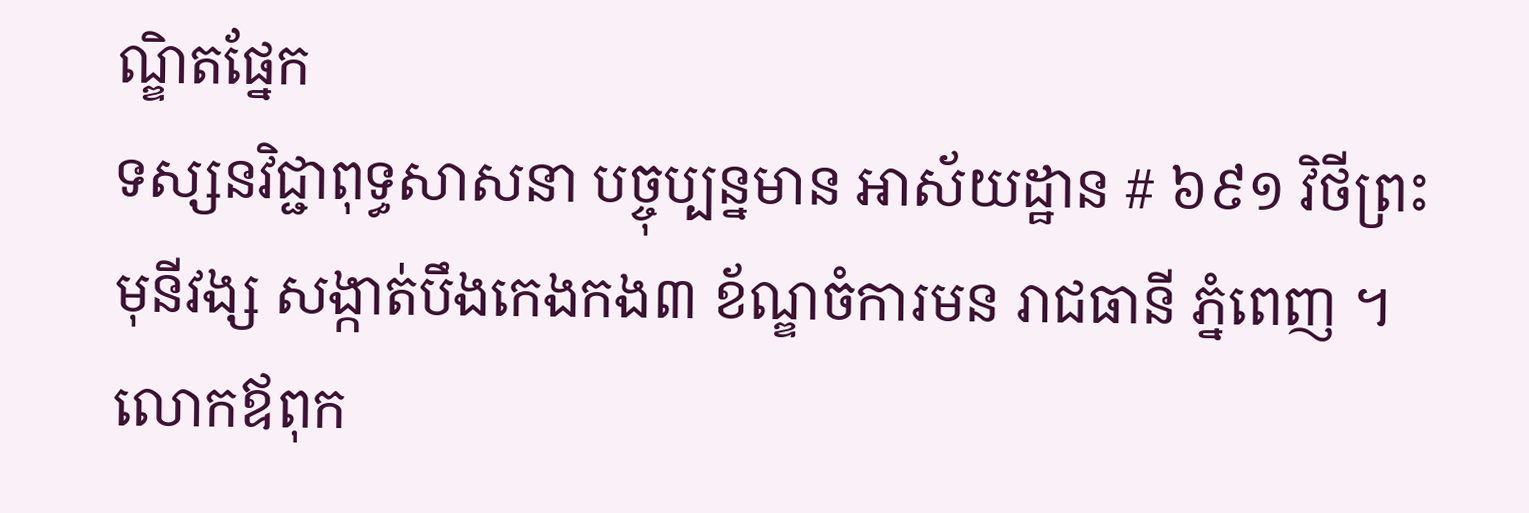ណ្ឌិតផ្នែក
ទស្សនវិជ្ជាពុទ្ធសាសនា បច្ចុប្បន្នមាន អាស័យដ្ឋាន # ៦៩១ វិថីព្រះ
មុនីវង្ស សង្កាត់បឹងកេងកង៣ ខ័ណ្ឌចំការមន រាជធានី ភ្នំពេញ ។
លោកឪពុក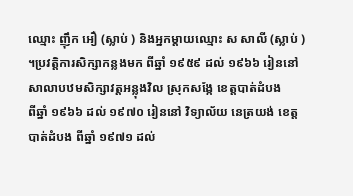ឈ្មោះ ញ៉ឹក អឿ (ស្លាប់ ) និងអ្នកម្តាយឈ្មោះ ស សាលី (ស្លាប់ ) ។ប្រវត្តិការសិក្សាកន្លងមក ពីឆ្នាំ ១៩៥៩ ដល់ ១៩៦៦ រៀននៅ
សាលាបឋមសិក្សាវត្តអន្លុងវិល ស្រុកសង្កែ ខេត្តបាត់ដំបង
ពីឆ្នាំ ១៩៦៦ ដល់ ១៩៧០ រៀននៅ វិទ្យាល័យ នេត្រយង់ ខេត្ត
បាត់ដំបង ពីឆ្នាំ ១៩៧១ ដល់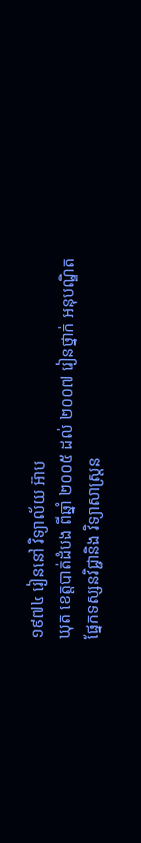១៩៧៤ រៀននៅ វិទ្យាល័យ អ៊ាប
ឃុត ខេត្តបាត់ដំបង ពីឆ្នាំ ២០០៥ ដល់ ២០០៧ រៀនថ្នាក់ អនុបណ្ឌិត
ផ្នែកទស្សនវិជ្ជានិង វិទ្យាសាស្ត្រន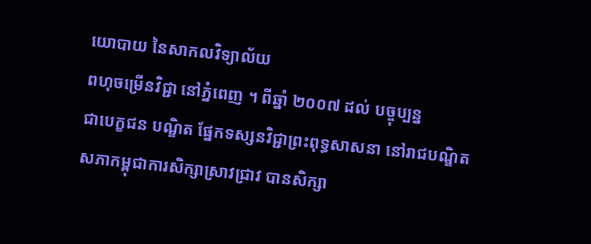យោបាយ នៃសាកលវិទ្យាល័យ
ពហុចម្រើនវិជ្ជា នៅភ្នំពេញ ។ ពីឆ្នាំ ២០០៧ ដល់ បច្ចុប្បន្ន
ជាបេក្ខជន បណ្ឌិត ផ្នែកទស្សនវិជ្ជាព្រះពុទ្ធសាសនា នៅរាជបណ្ឌិត
សភាកម្ពុជាការសិក្សាស្រាវជ្រាវ បានសិក្សា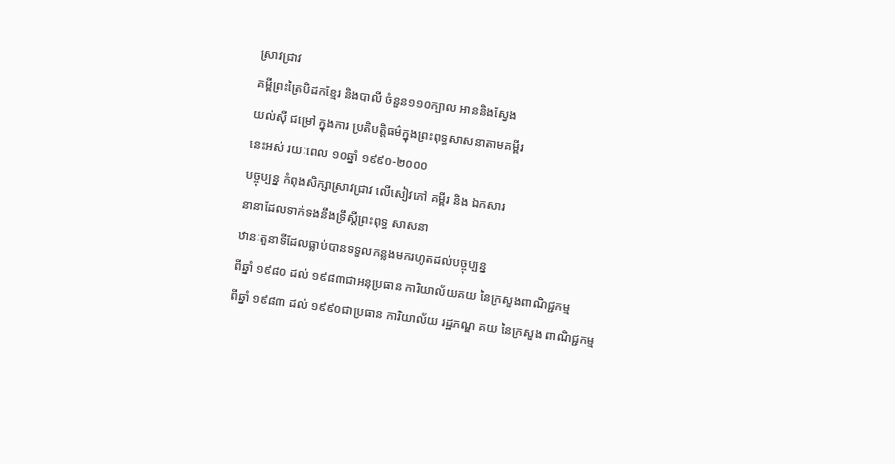ស្រាវជ្រាវ
គម្ពីព្រះត្រៃបិដកខ្មែរ និងបាលី ចំនួន១១០ក្បាល អាននិងស្វែង
យល់ស៊ី ជម្រៅ ក្នុងការ ប្រតិបត្តិធម៌ក្នុងព្រះពុទ្ធសាសនាតាមគម្ពីរ
នេះអស់ រយៈពេល ១០ឆ្នាំ ១៩៩០-២០០០
បច្ចុប្បន្ន កំពុងសិក្សាស្រាវជ្រាវ លើសៀវភៅ គម្ពីរ និង ឯកសារ
នានាដែលទាក់ទងនឹងទ្រឹស្តីព្រះពុទ្ធ សាសនា
ឋានៈតួនាទីដែលធ្លាប់បានទទួលកន្លងមករហូតដល់បច្ចុប្បន្ន
ពីឆ្នាំ ១៩៨០ ដល់ ១៩៨៣ជាអនុប្រធាន ការិយាល័យគយ នៃក្រសួងពាណិជ្ជកម្ម
ពីឆ្នាំ ១៩៨៣ ដល់ ១៩៩០ជាប្រធាន ការិយាល័យ រដ្ឋភណ្ឌ គយ នៃក្រសួង ពាណិជ្ជកម្ម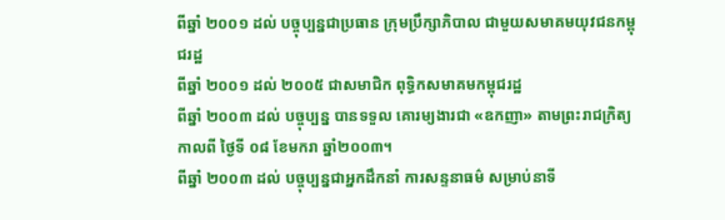ពីឆ្នាំ ២០០១ ដល់ បច្ចុប្បន្នជាប្រធាន ក្រុមប្រឹក្សាភិបាល ជាមួយសមាគមយុវជនកម្ពុជរដ្ឋ
ពីឆ្នាំ ២០០១ ដល់ ២០០៥ ជាសមាជិក ពុទ្ធិកសមាគមកម្ពុជរដ្ឋ
ពីឆ្នាំ ២០០៣ ដល់ បច្ចុប្បន្ន បានទទួល គោរម្យងារជា «ឧកញា» តាមព្រះរាជក្រិត្យកាលពី ថ្ងៃទី ០៨ ខែមករា ឆ្នាំ២០០៣។
ពីឆ្នាំ ២០០៣ ដល់ បច្ចុប្បន្នជាអ្នកដឹកនាំ ការសន្ទនាធម៌ សម្រាប់នាទី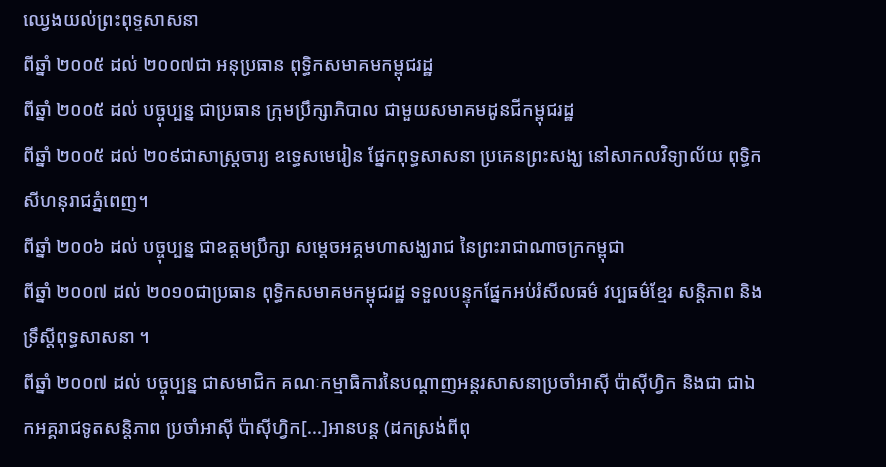ឈ្វេងយល់ព្រះពុទ្ទសាសនា
ពីឆ្នាំ ២០០៥ ដល់ ២០០៧ជា អនុប្រធាន ពុទ្ធិកសមាគមកម្ពុជរដ្ឋ
ពីឆ្នាំ ២០០៥ ដល់ បច្ចុប្បន្ន ជាប្រធាន ក្រុមប្រឹក្សាភិបាល ជាមួយសមាគមដូនជីកម្ពុជរដ្ឋ
ពីឆ្នាំ ២០០៥ ដល់ ២០៩ជាសាស្ត្រចារ្យ ឧទ្ធេសមេរៀន ផ្នែកពុទ្ធសាសនា ប្រគេនព្រះសង្ឃ នៅសាកលវិទ្យាល័យ ពុទ្ធិកសីហនុរាជភ្នំពេញ។
ពីឆ្នាំ ២០០៦ ដល់ បច្ចុប្បន្ន ជាឧត្តមប្រឹក្សា សម្តេចអគ្គមហាសង្ឃរាជ នៃព្រះរាជាណាចក្រកម្ពុជា
ពីឆ្នាំ ២០០៧ ដល់ ២០១០ជាប្រធាន ពុទ្ធិកសមាគមកម្ពុជរដ្ឋ ទទួលបន្ទុកផ្នែកអប់រំសីលធម៌ វប្បធម៌ខ្មែរ សន្តិភាព និងទ្រឹស្តីពុទ្ធសាសនា ។
ពីឆ្នាំ ២០០៧ ដល់ បច្ចុប្បន្ន ជាសមាជិក គណៈកម្មាធិការនៃបណ្តាញអន្តរសាសនាប្រចាំអាស៊ី ប៉ាស៊ីហ្វិក និងជា ជាឯកអគ្គរាជទូតសន្តិភាព ប្រចាំអាស៊ី ប៉ាស៊ីហ្វិក[...]អានបន្ត (ដកស្រង់ពីពុ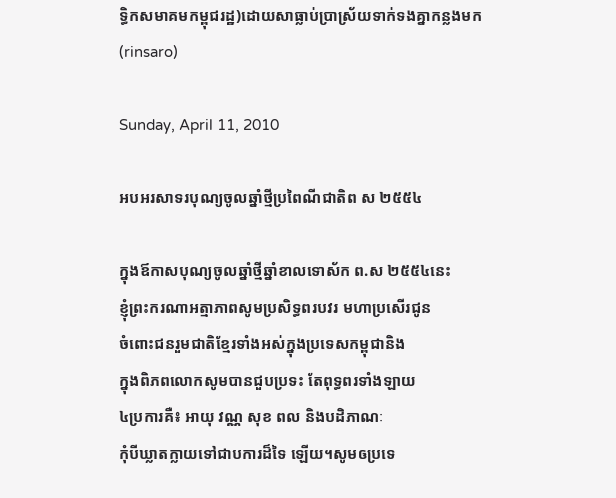ទ្ធិកសមាគមកម្ពុជរដ្ឋ)ដោយសាធ្លាប់ប្រាស្រ័យទាក់ទងគ្នាកន្លងមក(rinsaro)

Sunday, April 11, 2010

អបអរសាទរបុណ្យចូលឆ្នាំថ្មីប្រពៃណីជាតិព ស ២៥៥៤

ក្នុងឪកាសបុណ្យចូលឆ្នាំថ្មីឆ្នាំខាលទោស័ក ព.ស ២៥៥៤នេះ
ខ្ញុំព្រះករណាអត្មាភាពសូមប្រសិទ្ធពរបវរ មហាប្រសើរជូន
ចំពោះជនរួមជាតិខ្មែរទាំងអស់ក្នុងប្រទេសកម្ពុជានិង
ក្នុងពិភពលោកសូមបានជួបប្រទះ តែពុទ្ធពរទាំងឡាយ
៤ប្រការគឺ៖ អាយុ វណ្ណ សុខ ពល និងបដិភាណៈ
កុំបីឃ្លាតក្លាយទៅជាបការដ៏ទៃ ឡើយ។សូមឲប្រទេ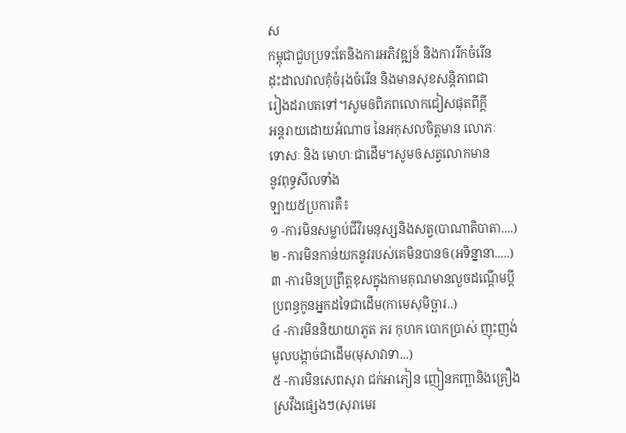ស
កម្ពុជាជួបប្រទះតែនិងការអភិវឌ្ឍន៍ និងការរីកចំរើន
ដុះដាលវាលគុំចំរុងចំរើន និងមានសុខសន្តិភាពជា
រៀងដរាបតទៅ។សូមឲពិភពលោកជៀសផុតពីក្តី
អន្តរាយដោយអំណាច នៃអកុសលចិត្តមាន លោភៈ
ទោសៈ និង មោហៈជាដើម។សូមឲសត្វលោកមាន
នូវពុទ្ធសីលទាំង
ឡាយ៥ប្រការគឺ៖
១ -ការមិនសម្លាប់ជីវិរមនុស្សនិងសត្វ(បាណាតិបាតា....)
២ -ការមិនកាន់យកនូវរបស់គេមិនបានឲ(អទិន្នានា.....)
៣ -ការមិនប្រព្រឹត្តខុសក្នុងកាមគុណមានលួចដណ្តើមប្តី
ប្រពន្ធកូនអ្នកដទៃជាដើម(កាមេសុមិច្ឆារ..)
៤ -ការមិននិយាយាភូត ភរ កុហក បោកប្រាស់ ញុះញង់
មូលបង្កាច់ជាដើម(មុសាវាទា...)
៥ -ការមិនសេពសុរា ជក់អាភៀន ញៀនកញ្ឆានិងគ្រឿង
ស្រវឹងផ្សេងៗ(សុរាមេរ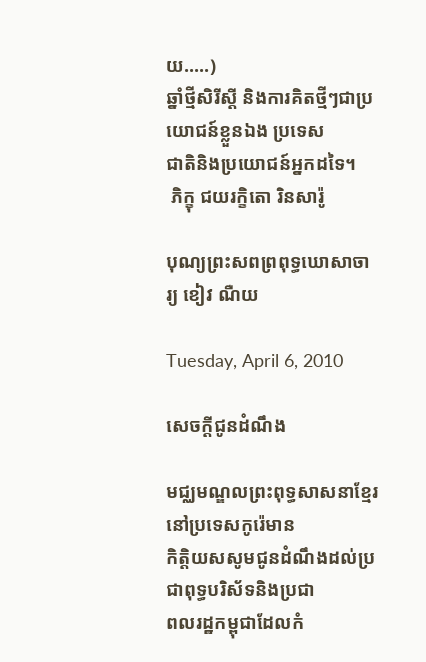យ.....)
ឆ្នាំថ្មីសិរីស្តី និងការគិតថ្មីៗជាប្រយោជន៍ខ្លួនឯង ប្រទេស
ជាតិនិងប្រយោជន៍អ្នកដទៃ។
 ភិក្ខុ ជយរក្ខិតោ រិនសារ៉ូ

បុណ្យព្រះសពព្រពុទ្ធឃោសាចារ្យ ខៀវ ណឺយ

Tuesday, April 6, 2010

សេចក្តីជូនដំណឹង

មជ្ឈមណ្ឌលព្រះពុទ្ធសាសនាខ្មែរនៅប្រទេសកូរ៉េមាន
កិត្តិយសសូមជូនដំណឹងដល់ប្រជាពុទ្ធបរិស័ទនិងប្រជា
ពលរដ្ឋកម្ពុជាដែលកំ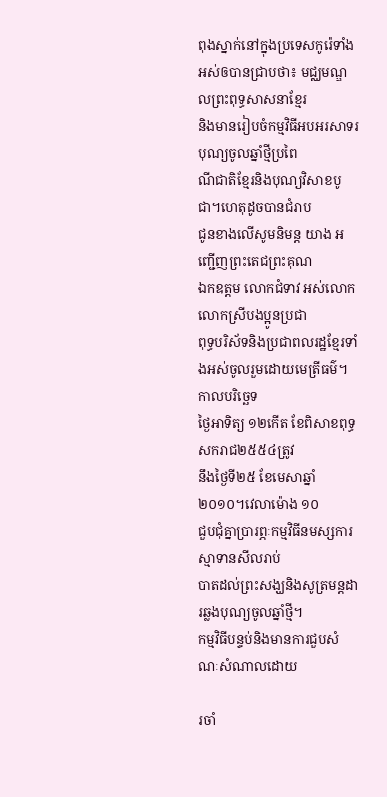ពុងស្នាក់នៅក្នុងប្រទេសកូរ៉េទាំង
អស់ឲបានជ្រាបថា៖ មជ្ឈមណ្ឌលព្រះពុទ្ធសាសនាខ្មែរ
និងមានរៀបចំកម្មវិធីអបអរសាទរបុណ្យចូលឆ្នាំថ្មីប្រពៃ
ណីជាតិខ្មែរនិងបុណ្យវិសាខបូជា។ហេតុដូចបានជំរាប
ជូនខាងលើសូមនិមន្ត យាង អញ្ជើញព្រះតេជព្រះគុណ
ឯកឧត្តម លោកជំទាវ អស់លោក លោកស្រីបងប្អូនប្រជា
ពុទ្ធបរិស័ទនិងប្រជាពលរដ្ឋខ្មែរទាំងអស់ចូលរួមដោយមេត្រីធម៌។
កាលបរិច្ឆេទ
ថ្ងៃអាទិត្យ ១២កើត ខែពិសាខពុទ្ធសករាជ២៥៥៤ត្រូវ
នឹងថ្ងៃទី២៥ ខែមេសាឆ្នាំ២០១០។វេលាម៉ោង ១០
ជួបជុំគ្នាប្រារព្ភៈកម្មវិធីនមស្សការស្មាទានសីលរាប់
បាតដល់ព្រះសង្ឃនិងសូត្រមន្តដារឆ្លងបុណ្យចូលឆ្នាំថ្មី។
កម្មវិធីបន្ទប់និងមានការជួបសំណៈសំណាលដោយ

រចាំ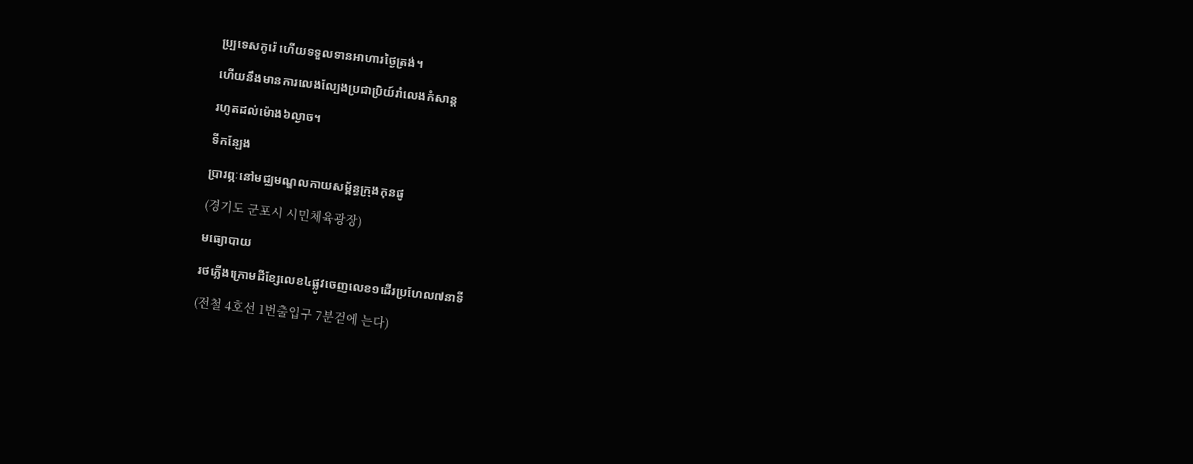ប្ប្រទេសកូរ៉េ ហើយទទួលទានអាហារថ្ងៃត្រង់។
ហើយនឹងមានការលេងល្បែងប្រជាប្រិយ៍រាំលេងកំសាន្ត
រហូតដល់ម៉ោង៦ល្ងាច។
ទីកន្ឡែង
ប្រារព្ភៈនៅមជ្ឈមណ្ឌលកាយសម្ព័ន្ធក្រុងកុនផូ
(경기도 군포시 시민체육광장)
មធ្យោបាយ
រថភ្លើងក្រោមដីខ្សែលេខ៤ផ្លូវចេញលេខ១ដើរប្រហែល៧នាទី
(전철 4호선 1번출입구 7분걷에 는다)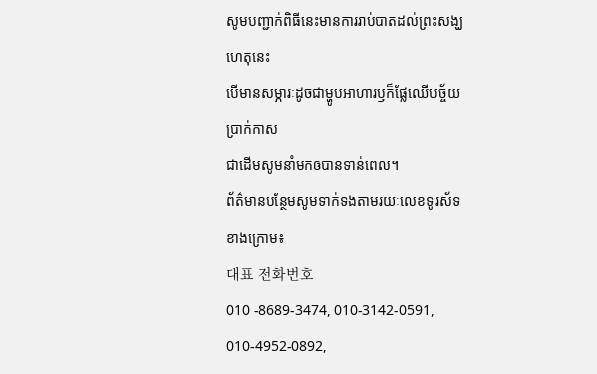សូមបញ្ជាក់ពិធីនេះមានការរាប់បាតដល់ព្រះសង្ឃហេតុនេះ
បើមានសម្ភារៈដូចជាម្ហូបអាហារឫក៏ផ្លែឈើបច្ច័យប្រាក់កាស
ជាដើមសូមនាំមកឲបានទាន់ពេល។
ព័ត៌មានបន្ថែមសូមទាក់ទងតាមរយៈលេខទូរស័ទខាងក្រោម៖
대표 전화번호
010 -8689-3474, 010-3142-0591, 010-4952-0892,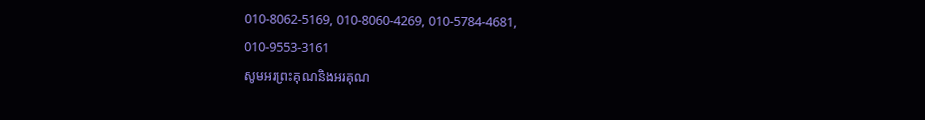010-8062-5169, 010-8060-4269, 010-5784-4681,
010-9553-3161
សូមអរព្រះគុណនិងអរគុណ